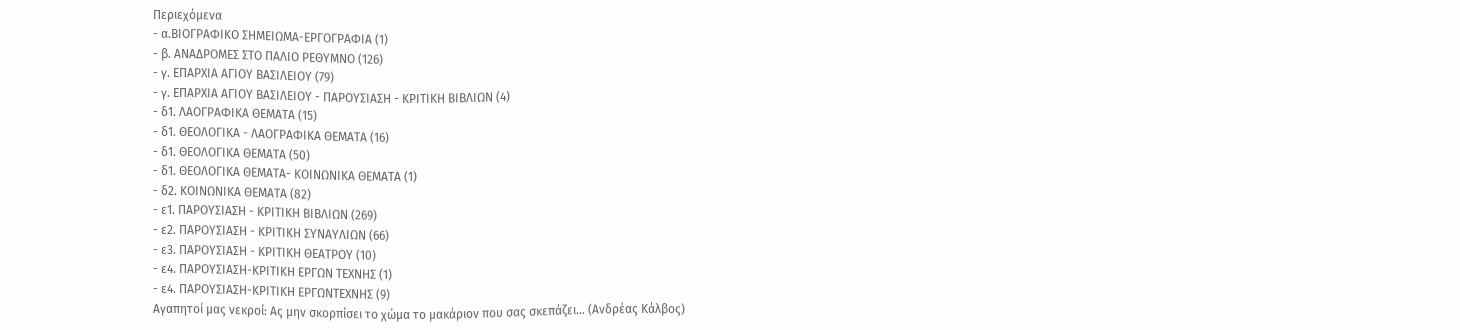Περιεχόμενα
- α.ΒΙΟΓΡΑΦΙΚΟ ΣΗΜΕΙΩΜΑ-ΕΡΓΟΓΡΑΦΙΑ (1)
- β. ΑΝΑΔΡΟΜΕΣ ΣΤΟ ΠΑΛΙΟ ΡΕΘΥΜΝΟ (126)
- γ. ΕΠΑΡΧΙΑ ΑΓΙΟΥ ΒΑΣΙΛΕΙΟΥ (79)
- γ. ΕΠΑΡΧΙΑ ΑΓΙΟΥ ΒΑΣΙΛΕΙΟΥ - ΠΑΡΟΥΣΙΑΣΗ - ΚΡΙΤΙΚΗ ΒΙΒΛΙΩΝ (4)
- δ1. ΛΑΟΓΡΑΦΙΚΑ ΘΕΜΑΤΑ (15)
- δ1. ΘΕΟΛΟΓΙΚΑ - ΛΑΟΓΡΑΦΙΚΑ ΘΕΜΑΤΑ (16)
- δ1. ΘΕΟΛΟΓΙΚΑ ΘΕΜΑΤΑ (50)
- δ1. ΘΕΟΛΟΓΙΚΑ ΘΕΜΑΤΑ- ΚΟΙΝΩΝΙΚΑ ΘΕΜΑΤΑ (1)
- δ2. ΚΟΙΝΩΝΙΚΑ ΘΕΜΑΤΑ (82)
- ε1. ΠΑΡΟΥΣΙΑΣΗ - ΚΡΙΤΙΚΗ ΒΙΒΛΙΩΝ (269)
- ε2. ΠΑΡΟΥΣΙΑΣΗ - ΚΡΙΤΙΚΗ ΣΥΝΑΥΛΙΩΝ (66)
- ε3. ΠΑΡΟΥΣΙΑΣΗ - ΚΡΙΤΙΚΗ ΘΕΑΤΡΟΥ (10)
- ε4. ΠΑΡΟΥΣΙΑΣΗ-ΚΡΙΤΙΚΗ ΕΡΓΩΝ ΤΕΧΝΗΣ (1)
- ε4. ΠΑΡΟΥΣΙΑΣΗ-ΚΡΙΤΙΚΗ ΕΡΓΩΝΤΕΧΝΗΣ (9)
Αγαπητοί μας νεκροί: Ας μην σκορπίσει το χώμα το μακάριον που σας σκεπάζει… (Ανδρέας Κάλβος)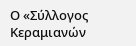Ο «Σύλλογος Κεραμιανών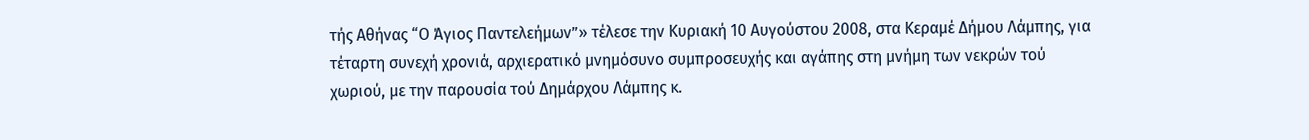τής Αθήνας “Ο Άγιος Παντελεήμων”» τέλεσε την Κυριακή 10 Αυγούστου 2008, στα Κεραμέ Δήμου Λάμπης, για τέταρτη συνεχή χρονιά, αρχιερατικό μνημόσυνο συμπροσευχής και αγάπης στη μνήμη των νεκρών τού χωριού, με την παρουσία τού Δημάρχου Λάμπης κ.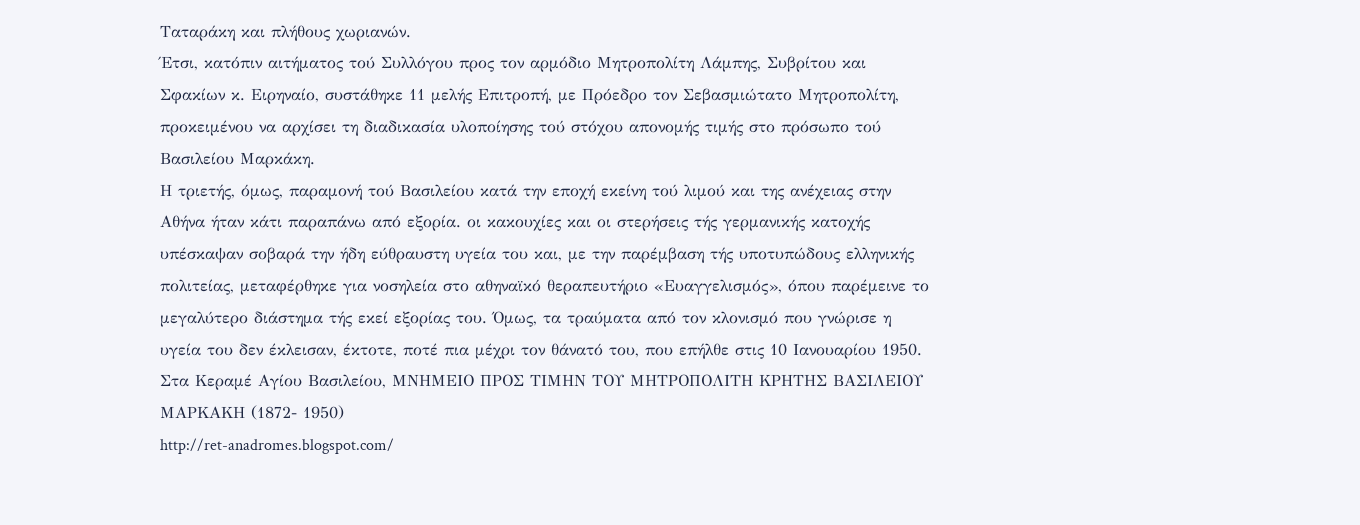Ταταράκη και πλήθους χωριανών.
Έτσι, κατόπιν αιτήματος τού Συλλόγου προς τον αρμόδιο Μητροπολίτη Λάμπης, Συβρίτου και Σφακίων κ. Ειρηναίο, συστάθηκε 11 μελής Επιτροπή, με Πρόεδρο τον Σεβασμιώτατο Μητροπολίτη, προκειμένου να αρχίσει τη διαδικασία υλοποίησης τού στόχου απονομής τιμής στο πρόσωπο τού Βασιλείου Μαρκάκη.
Η τριετής, όμως, παραμονή τού Βασιλείου κατά την εποχή εκείνη τού λιμού και της ανέχειας στην Αθήνα ήταν κάτι παραπάνω από εξορία. οι κακουχίες και οι στερήσεις τής γερμανικής κατοχής υπέσκαψαν σοβαρά την ήδη εύθραυστη υγεία του και, με την παρέμβαση τής υποτυπώδους ελληνικής πολιτείας, μεταφέρθηκε για νοσηλεία στο αθηναϊκό θεραπευτήριο «Ευαγγελισμός», όπου παρέμεινε το μεγαλύτερο διάστημα τής εκεί εξορίας του. Όμως, τα τραύματα από τον κλονισμό που γνώρισε η υγεία του δεν έκλεισαν, έκτοτε, ποτέ πια μέχρι τον θάνατό του, που επήλθε στις 10 Ιανουαρίου 1950.
Στα Κεραμέ Αγίου Βασιλείου, ΜΝΗΜΕΙΟ ΠΡΟΣ ΤΙΜΗΝ ΤΟΥ ΜΗΤΡΟΠΟΛΙΤΗ ΚΡΗΤΗΣ ΒΑΣΙΛΕΙΟΥ ΜΑΡΚΑΚΗ (1872- 1950)
http://ret-anadromes.blogspot.com/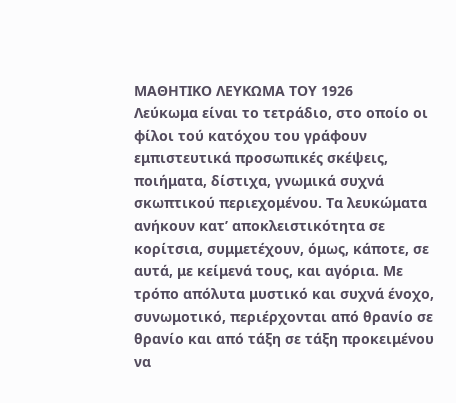ΜΑΘΗΤΙΚΟ ΛΕΥΚΩΜΑ ΤΟΥ 1926
Λεύκωμα είναι το τετράδιο, στο οποίο οι φίλοι τού κατόχου του γράφουν εμπιστευτικά προσωπικές σκέψεις, ποιήματα, δίστιχα, γνωμικά συχνά σκωπτικού περιεχομένου. Τα λευκώματα ανήκουν κατ’ αποκλειστικότητα σε κορίτσια, συμμετέχουν, όμως, κάποτε, σε αυτά, με κείμενά τους, και αγόρια. Με τρόπο απόλυτα μυστικό και συχνά ένοχο, συνωμοτικό, περιέρχονται από θρανίο σε θρανίο και από τάξη σε τάξη προκειμένου να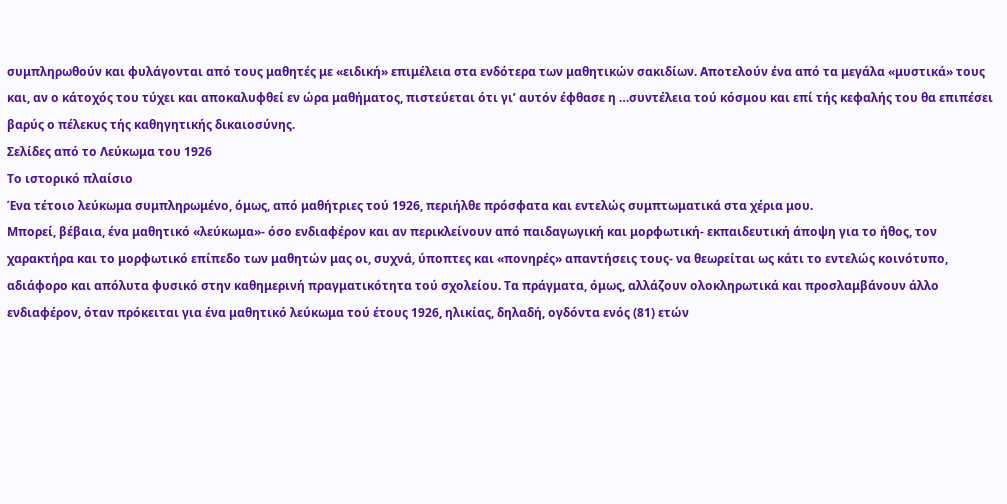συμπληρωθούν και φυλάγονται από τους μαθητές με «ειδική» επιμέλεια στα ενδότερα των μαθητικών σακιδίων. Αποτελούν ένα από τα μεγάλα «μυστικά» τους και, αν ο κάτοχός του τύχει και αποκαλυφθεί εν ώρα μαθήματος, πιστεύεται ότι γι’ αυτόν έφθασε η …συντέλεια τού κόσμου και επί τής κεφαλής του θα επιπέσει βαρύς ο πέλεκυς τής καθηγητικής δικαιοσύνης.
Σελίδες από το Λεύκωμα του 1926
Το ιστορικό πλαίσιο
Ένα τέτοιο λεύκωμα συμπληρωμένο, όμως, από μαθήτριες τού 1926, περιήλθε πρόσφατα και εντελώς συμπτωματικά στα χέρια μου.
Μπορεί, βέβαια, ένα μαθητικό «λεύκωμα»- όσο ενδιαφέρον και αν περικλείνουν από παιδαγωγική και μορφωτική- εκπαιδευτική άποψη για το ήθος, τον χαρακτήρα και το μορφωτικό επίπεδο των μαθητών μας οι, συχνά, ύποπτες και «πονηρές» απαντήσεις τους- να θεωρείται ως κάτι το εντελώς κοινότυπο, αδιάφορο και απόλυτα φυσικό στην καθημερινή πραγματικότητα τού σχολείου. Τα πράγματα, όμως, αλλάζουν ολοκληρωτικά και προσλαμβάνουν άλλο ενδιαφέρον, όταν πρόκειται για ένα μαθητικό λεύκωμα τού έτους 1926, ηλικίας, δηλαδή, ογδόντα ενός (81) ετών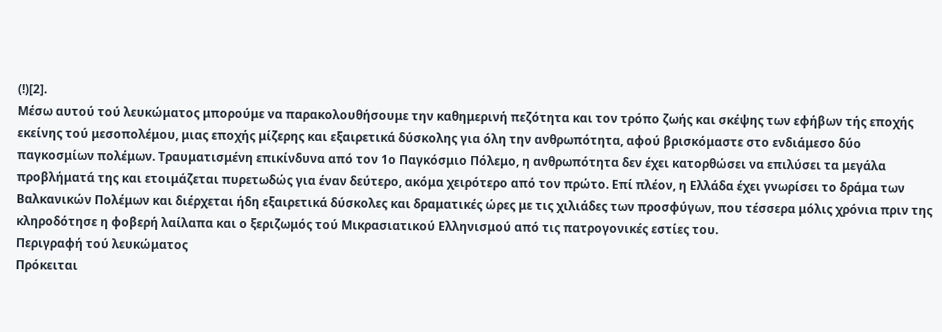(!)[2].
Μέσω αυτού τού λευκώματος μπορούμε να παρακολουθήσουμε την καθημερινή πεζότητα και τον τρόπο ζωής και σκέψης των εφήβων τής εποχής εκείνης τού μεσοπολέμου, μιας εποχής μίζερης και εξαιρετικά δύσκολης για όλη την ανθρωπότητα, αφού βρισκόμαστε στο ενδιάμεσο δύο παγκοσμίων πολέμων. Τραυματισμένη επικίνδυνα από τον 1ο Παγκόσμιο Πόλεμο, η ανθρωπότητα δεν έχει κατορθώσει να επιλύσει τα μεγάλα προβλήματά της και ετοιμάζεται πυρετωδώς για έναν δεύτερο, ακόμα χειρότερο από τον πρώτο. Επί πλέον, η Ελλάδα έχει γνωρίσει το δράμα των Βαλκανικών Πολέμων και διέρχεται ήδη εξαιρετικά δύσκολες και δραματικές ώρες με τις χιλιάδες των προσφύγων, που τέσσερα μόλις χρόνια πριν της κληροδότησε η φοβερή λαίλαπα και ο ξεριζωμός τού Μικρασιατικού Ελληνισμού από τις πατρογονικές εστίες του.
Περιγραφή τού λευκώματος
Πρόκειται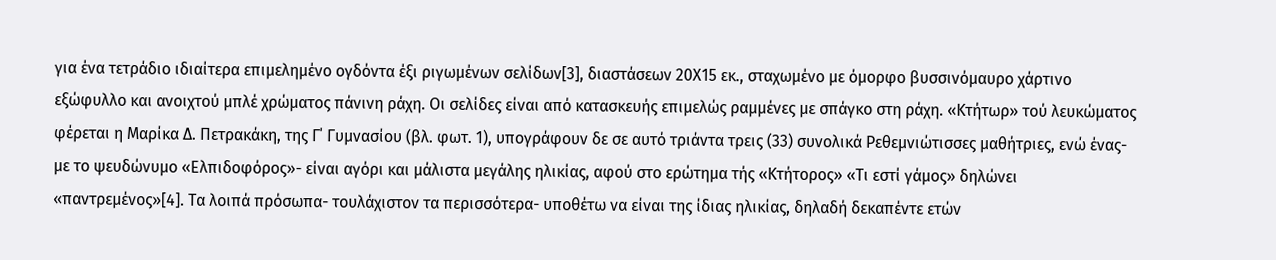για ένα τετράδιο ιδιαίτερα επιμελημένο ογδόντα έξι ριγωμένων σελίδων[3], διαστάσεων 20Χ15 εκ., σταχωμένο με όμορφο βυσσινόμαυρο χάρτινο εξώφυλλο και ανοιχτού μπλέ χρώματος πάνινη ράχη. Οι σελίδες είναι από κατασκευής επιμελώς ραμμένες με σπάγκο στη ράχη. «Κτήτωρ» τού λευκώματος φέρεται η Μαρίκα Δ. Πετρακάκη, της Γ΄ Γυμνασίου (βλ. φωτ. 1), υπογράφουν δε σε αυτό τριάντα τρεις (33) συνολικά Ρεθεμνιώτισσες μαθήτριες, ενώ ένας- με το ψευδώνυμο «Ελπιδοφόρος»- είναι αγόρι και μάλιστα μεγάλης ηλικίας, αφού στο ερώτημα τής «Κτήτορος» «Τι εστί γάμος» δηλώνει «παντρεμένος»[4]. Τα λοιπά πρόσωπα- τουλάχιστον τα περισσότερα- υποθέτω να είναι της ίδιας ηλικίας, δηλαδή δεκαπέντε ετών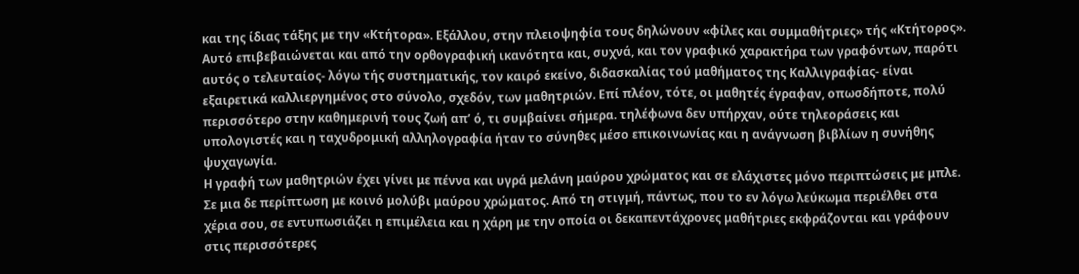και της ίδιας τάξης με την «Κτήτορα». Εξάλλου, στην πλειοψηφία τους δηλώνουν «φίλες και συμμαθήτριες» τής «Κτήτορος». Αυτό επιβεβαιώνεται και από την ορθογραφική ικανότητα και, συχνά, και τον γραφικό χαρακτήρα των γραφόντων, παρότι αυτός ο τελευταίος- λόγω τής συστηματικής, τον καιρό εκείνο, διδασκαλίας τού μαθήματος της Καλλιγραφίας- είναι εξαιρετικά καλλιεργημένος στο σύνολο, σχεδόν, των μαθητριών. Επί πλέον, τότε, οι μαθητές έγραφαν, οπωσδήποτε, πολύ περισσότερο στην καθημερινή τους ζωή απ’ ό, τι συμβαίνει σήμερα. τηλέφωνα δεν υπήρχαν, ούτε τηλεοράσεις και υπολογιστές και η ταχυδρομική αλληλογραφία ήταν το σύνηθες μέσο επικοινωνίας και η ανάγνωση βιβλίων η συνήθης ψυχαγωγία.
Η γραφή των μαθητριών έχει γίνει με πέννα και υγρά μελάνη μαύρου χρώματος και σε ελάχιστες μόνο περιπτώσεις με μπλε. Σε μια δε περίπτωση με κοινό μολύβι μαύρου χρώματος. Από τη στιγμή, πάντως, που το εν λόγω λεύκωμα περιέλθει στα χέρια σου, σε εντυπωσιάζει η επιμέλεια και η χάρη με την οποία οι δεκαπεντάχρονες μαθήτριες εκφράζονται και γράφουν στις περισσότερες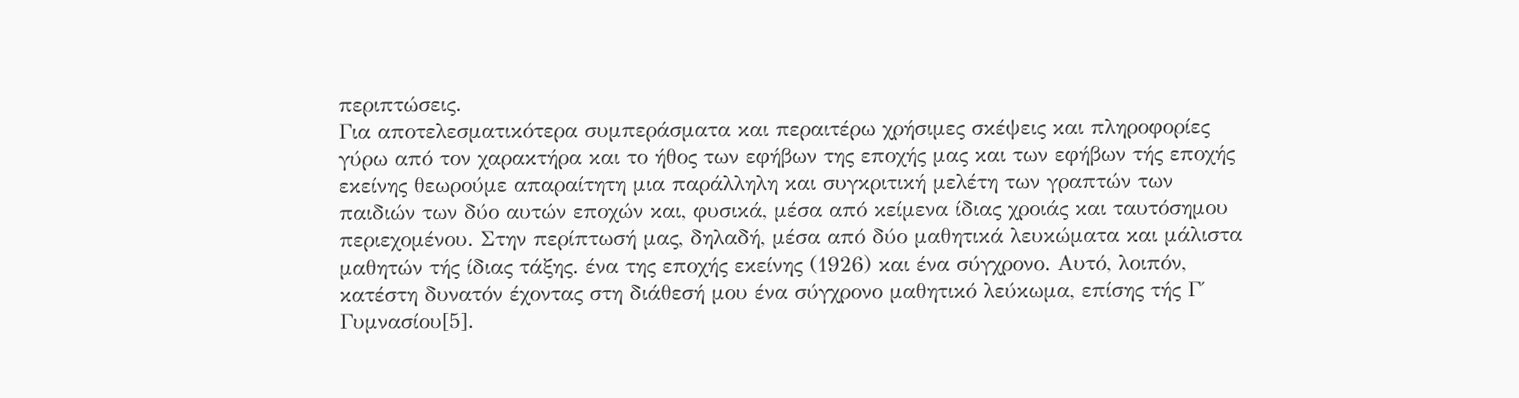περιπτώσεις.
Για αποτελεσματικότερα συμπεράσματα και περαιτέρω χρήσιμες σκέψεις και πληροφορίες γύρω από τον χαρακτήρα και το ήθος των εφήβων της εποχής μας και των εφήβων τής εποχής εκείνης θεωρούμε απαραίτητη μια παράλληλη και συγκριτική μελέτη των γραπτών των παιδιών των δύο αυτών εποχών και, φυσικά, μέσα από κείμενα ίδιας χροιάς και ταυτόσημου περιεχομένου. Στην περίπτωσή μας, δηλαδή, μέσα από δύο μαθητικά λευκώματα και μάλιστα μαθητών τής ίδιας τάξης. ένα της εποχής εκείνης (1926) και ένα σύγχρονο. Αυτό, λοιπόν, κατέστη δυνατόν έχοντας στη διάθεσή μου ένα σύγχρονο μαθητικό λεύκωμα, επίσης τής Γ΄ Γυμνασίου[5].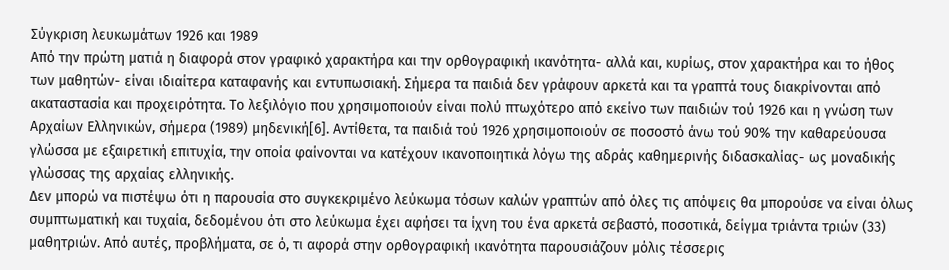Σύγκριση λευκωμάτων 1926 και 1989
Από την πρώτη ματιά η διαφορά στον γραφικό χαρακτήρα και την ορθογραφική ικανότητα- αλλά και, κυρίως, στον χαρακτήρα και το ήθος των μαθητών- είναι ιδιαίτερα καταφανής και εντυπωσιακή. Σήμερα τα παιδιά δεν γράφουν αρκετά και τα γραπτά τους διακρίνονται από ακαταστασία και προχειρότητα. Το λεξιλόγιο που χρησιμοποιούν είναι πολύ πτωχότερο από εκείνο των παιδιών τού 1926 και η γνώση των Αρχαίων Ελληνικών, σήμερα (1989) μηδενική[6]. Αντίθετα, τα παιδιά τού 1926 χρησιμοποιούν σε ποσοστό άνω τού 90% την καθαρεύουσα γλώσσα με εξαιρετική επιτυχία, την οποία φαίνονται να κατέχουν ικανοποιητικά λόγω της αδράς καθημερινής διδασκαλίας- ως μοναδικής γλώσσας της αρχαίας ελληνικής.
Δεν μπορώ να πιστέψω ότι η παρουσία στο συγκεκριμένο λεύκωμα τόσων καλών γραπτών από όλες τις απόψεις θα μπορούσε να είναι όλως συμπτωματική και τυχαία, δεδομένου ότι στο λεύκωμα έχει αφήσει τα ίχνη του ένα αρκετά σεβαστό, ποσοτικά, δείγμα τριάντα τριών (33) μαθητριών. Από αυτές, προβλήματα, σε ό, τι αφορά στην ορθογραφική ικανότητα παρουσιάζουν μόλις τέσσερις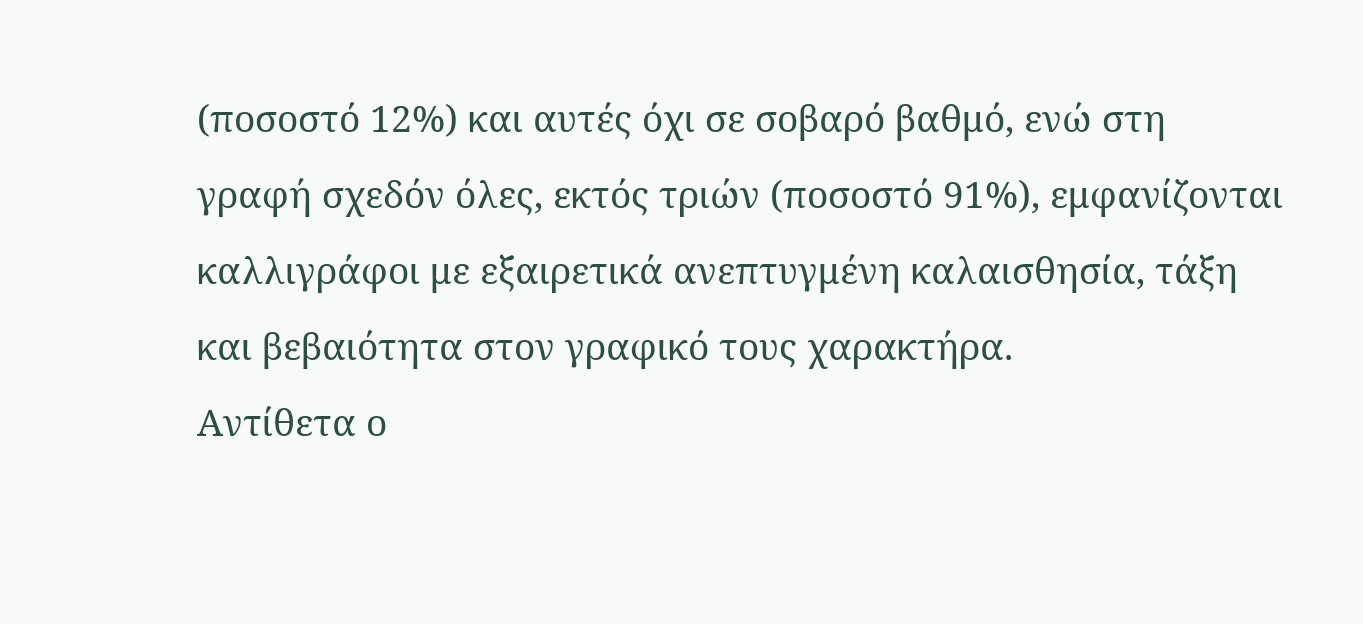(ποσοστό 12%) και αυτές όχι σε σοβαρό βαθμό, ενώ στη γραφή σχεδόν όλες, εκτός τριών (ποσοστό 91%), εμφανίζονται καλλιγράφοι με εξαιρετικά ανεπτυγμένη καλαισθησία, τάξη και βεβαιότητα στον γραφικό τους χαρακτήρα.
Αντίθετα ο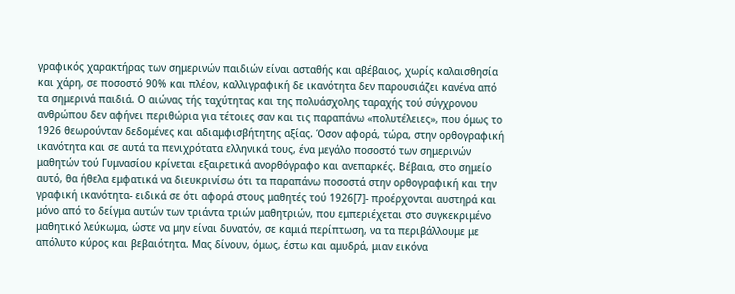γραφικός χαρακτήρας των σημερινών παιδιών είναι ασταθής και αβέβαιος, χωρίς καλαισθησία και χάρη, σε ποσοστό 90% και πλέον, καλλιγραφική δε ικανότητα δεν παρουσιάζει κανένα από τα σημερινά παιδιά. Ο αιώνας τής ταχύτητας και της πολυάσχολης ταραχής τού σύγχρονου ανθρώπου δεν αφήνει περιθώρια για τέτοιες σαν και τις παραπάνω «πολυτέλειες», που όμως το 1926 θεωρούνταν δεδομένες και αδιαμφισβήτητης αξίας. Όσον αφορά, τώρα, στην ορθογραφική ικανότητα και σε αυτά τα πενιχρότατα ελληνικά τους, ένα μεγάλο ποσοστό των σημερινών μαθητών τού Γυμνασίου κρίνεται εξαιρετικά ανορθόγραφο και ανεπαρκές. Βέβαια, στο σημείο αυτό, θα ήθελα εμφατικά να διευκρινίσω ότι τα παραπάνω ποσοστά στην ορθογραφική και την γραφική ικανότητα- ειδικά σε ότι αφορά στους μαθητές τού 1926[7]- προέρχονται αυστηρά και μόνο από το δείγμα αυτών των τριάντα τριών μαθητριών, που εμπεριέχεται στο συγκεκριμένο μαθητικό λεύκωμα, ώστε να μην είναι δυνατόν, σε καμιά περίπτωση, να τα περιβάλλουμε με απόλυτο κύρος και βεβαιότητα. Μας δίνουν, όμως, έστω και αμυδρά, μιαν εικόνα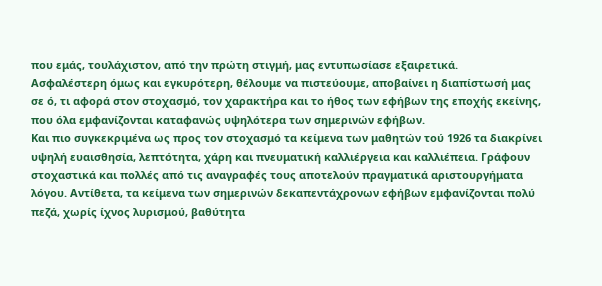που εμάς, τουλάχιστον, από την πρώτη στιγμή, μας εντυπωσίασε εξαιρετικά.
Ασφαλέστερη όμως και εγκυρότερη, θέλουμε να πιστεύουμε, αποβαίνει η διαπίστωσή μας σε ό, τι αφορά στον στοχασμό, τον χαρακτήρα και το ήθος των εφήβων της εποχής εκείνης, που όλα εμφανίζονται καταφανώς υψηλότερα των σημερινών εφήβων.
Και πιο συγκεκριμένα ως προς τον στοχασμό τα κείμενα των μαθητών τού 1926 τα διακρίνει υψηλή ευαισθησία, λεπτότητα, χάρη και πνευματική καλλιέργεια και καλλιέπεια. Γράφουν στοχαστικά και πολλές από τις αναγραφές τους αποτελούν πραγματικά αριστουργήματα λόγου. Αντίθετα, τα κείμενα των σημερινών δεκαπεντάχρονων εφήβων εμφανίζονται πολύ πεζά, χωρίς ίχνος λυρισμού, βαθύτητα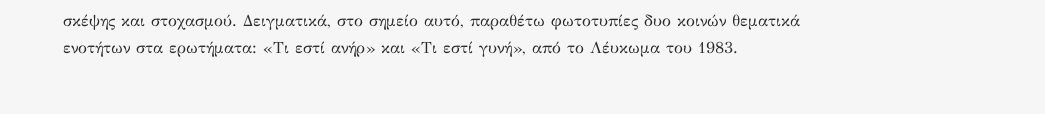σκέψης και στοχασμού. Δειγματικά, στο σημείο αυτό, παραθέτω φωτοτυπίες δυο κοινών θεματικά ενοτήτων στα ερωτήματα: «Τι εστί ανήρ» και «Τι εστί γυνή», από το Λέυκωμα του 1983.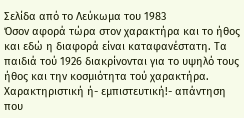Σελίδα από το Λεύκωμα του 1983
Όσον αφορά τώρα στον χαρακτήρα και το ήθος και εδώ η διαφορά είναι καταφανέστατη. Τα παιδιά τού 1926 διακρίνονται για το υψηλό τους ήθος και την κοσμιότητα τού χαρακτήρα. Χαρακτηριστική ή- εμπιστευτική!- απάντηση που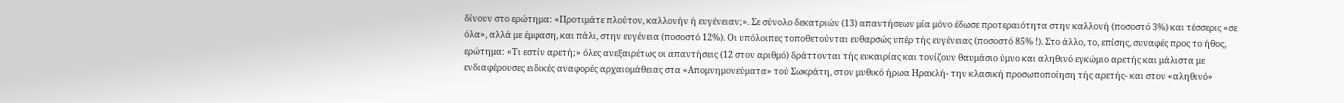δίνουν στο ερώτημα: «Προτιμάτε πλούτον, καλλονήν ή ευγένειαν;». Σε σύνολο δεκατριών (13) απαντήσεων μία μόνο έδωσε προτεραιότητα στην καλλονή (ποσοστό 3%) και τέσσερις «σε όλα», αλλά με έμφαση, και πάλι, στην ευγένεια (ποσοστό 12%). Οι υπόλοιπες τοποθετούνται ευθαρσώς υπέρ τής ευγένειας (ποσοστό 85% !). Στο άλλο, το, επίσης, συναφές προς το ήθος, ερώτημα: «Τι εστίν αρετή;» όλες ανεξαιρέτως οι απαντήσεις (12 στον αριθμό) δράττονται τής ευκαιρίας και τονίζουν θαυμάσιο ύμνο και αληθινό εγκώμιο αρετής και μάλιστα με ενδιαφέρουσες ειδικές αναφορές αρχαιομάθειας στα «Απομνημονεύματα» τού Σωκράτη, στον μυθικό ήρωα Ηρακλή- την κλασική προσωποποίηση τής αρετής- και στον «αληθινό»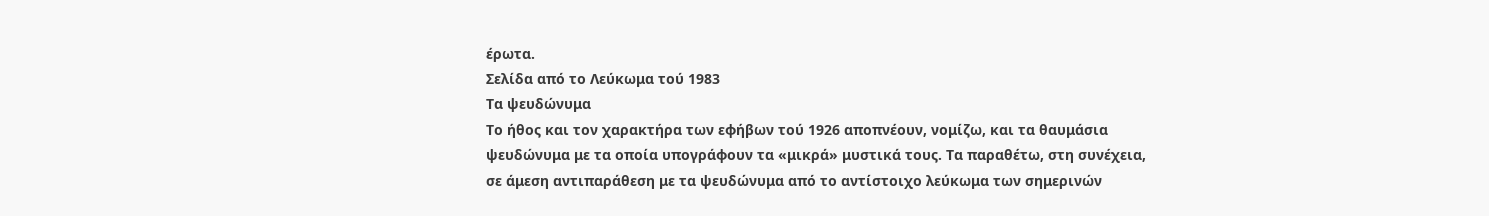έρωτα.
Σελίδα από το Λεύκωμα τού 1983
Τα ψευδώνυμα
Το ήθος και τον χαρακτήρα των εφήβων τού 1926 αποπνέουν, νομίζω, και τα θαυμάσια ψευδώνυμα με τα οποία υπογράφουν τα «μικρά» μυστικά τους. Τα παραθέτω, στη συνέχεια, σε άμεση αντιπαράθεση με τα ψευδώνυμα από το αντίστοιχο λεύκωμα των σημερινών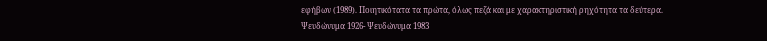εφήβων (1989). Ποιητικότατα τα πρώτα, όλως πεζά και με χαρακτηριστική ρηχότητα τα δεύτερα.
Ψευδώνυμα 1926- Ψευδώνυμα 1983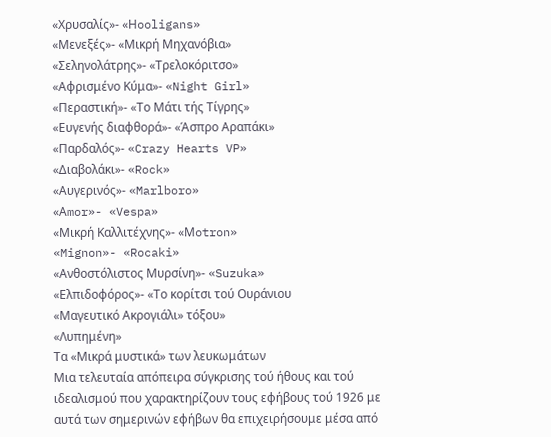«Χρυσαλίς»- «Ηooligans»
«Μενεξές»- «Μικρή Μηχανόβια»
«Σεληνολάτρης»- «Τρελοκόριτσο»
«Αφρισμένο Κύμα»- «Night Girl»
«Περαστική»- «Το Μάτι τής Τίγρης»
«Ευγενής διαφθορά»- «Άσπρο Αραπάκι»
«Παρδαλός»- «Crazy Hearts VP»
«Διαβολάκι»- «Rock»
«Αυγερινός»- «Marlboro»
«Αmor»- «Vespa»
«Μικρή Καλλιτέχνης»- «Μotron»
«Mignon»- «Rocaki»
«Ανθοστόλιστος Μυρσίνη»- «Suzuka»
«Ελπιδοφόρος»- «Το κορίτσι τού Ουράνιου
«Μαγευτικό Ακρογιάλι» τόξου»
«Λυπημένη»
Τα «Μικρά μυστικά» των λευκωμάτων
Μια τελευταία απόπειρα σύγκρισης τού ήθους και τού ιδεαλισμού που χαρακτηρίζουν τους εφήβους τού 1926 με αυτά των σημερινών εφήβων θα επιχειρήσουμε μέσα από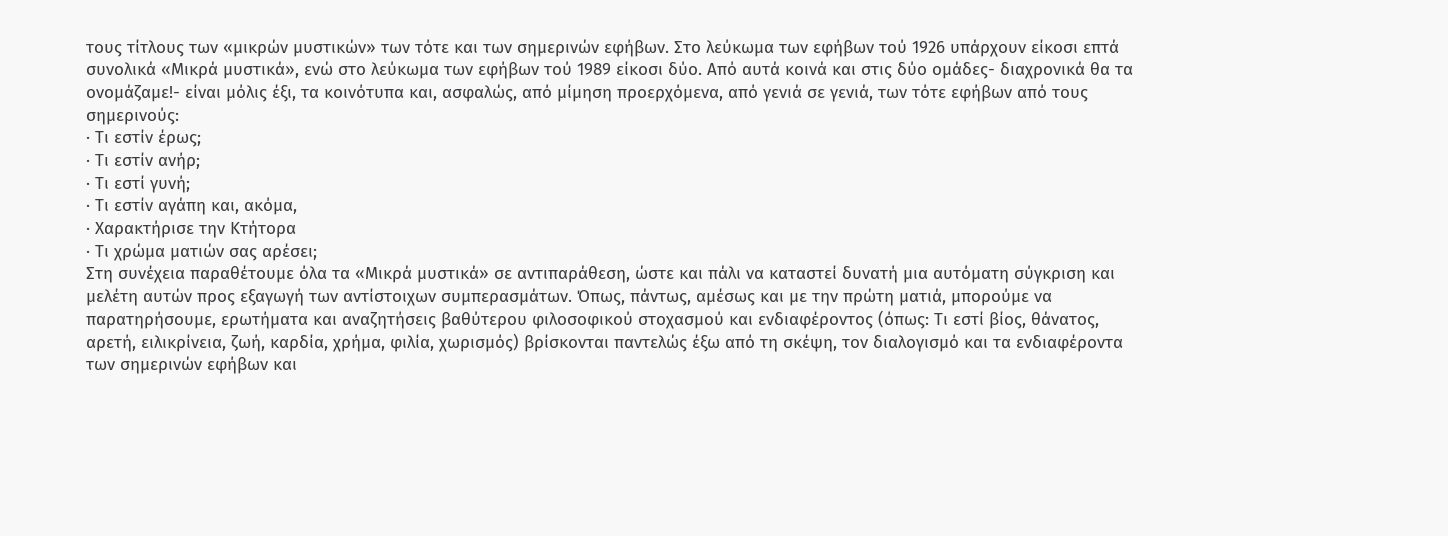τους τίτλους των «μικρών μυστικών» των τότε και των σημερινών εφήβων. Στο λεύκωμα των εφήβων τού 1926 υπάρχουν είκοσι επτά συνολικά «Μικρά μυστικά», ενώ στο λεύκωμα των εφήβων τού 1989 είκοσι δύο. Από αυτά κοινά και στις δύο ομάδες- διαχρονικά θα τα ονομάζαμε!- είναι μόλις έξι, τα κοινότυπα και, ασφαλώς, από μίμηση προερχόμενα, από γενιά σε γενιά, των τότε εφήβων από τους σημερινούς:
· Τι εστίν έρως;
· Τι εστίν ανήρ;
· Τι εστί γυνή;
· Τι εστίν αγάπη και, ακόμα,
· Χαρακτήρισε την Κτήτορα
· Τι χρώμα ματιών σας αρέσει;
Στη συνέχεια παραθέτουμε όλα τα «Μικρά μυστικά» σε αντιπαράθεση, ώστε και πάλι να καταστεί δυνατή μια αυτόματη σύγκριση και μελέτη αυτών προς εξαγωγή των αντίστοιχων συμπερασμάτων. Όπως, πάντως, αμέσως και με την πρώτη ματιά, μπορούμε να παρατηρήσουμε, ερωτήματα και αναζητήσεις βαθύτερου φιλοσοφικού στοχασμού και ενδιαφέροντος (όπως: Τι εστί βίος, θάνατος, αρετή, ειλικρίνεια, ζωή, καρδία, χρήμα, φιλία, χωρισμός) βρίσκονται παντελώς έξω από τη σκέψη, τον διαλογισμό και τα ενδιαφέροντα των σημερινών εφήβων και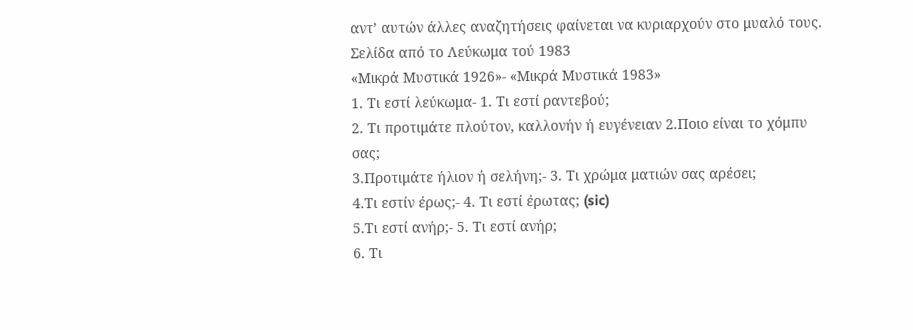αντ’ αυτών άλλες αναζητήσεις φαίνεται να κυριαρχούν στο μυαλό τους.
Σελίδα από το Λεύκωμα τού 1983
«Μικρά Μυστικά 1926»- «Μικρά Μυστικά 1983»
1. Τι εστί λεύκωμα- 1. Τι εστί ραντεβού;
2. Τι προτιμάτε πλούτον, καλλονήν ή ευγένειαν 2.Ποιο είναι το χόμπυ σας;
3.Προτιμάτε ήλιον ή σελήνη;- 3. Τι χρώμα ματιών σας αρέσει;
4.Τι εστίν έρως;- 4. Τι εστί έρωτας; (sic)
5.Τι εστί ανήρ;- 5. Τι εστί ανήρ;
6. Τι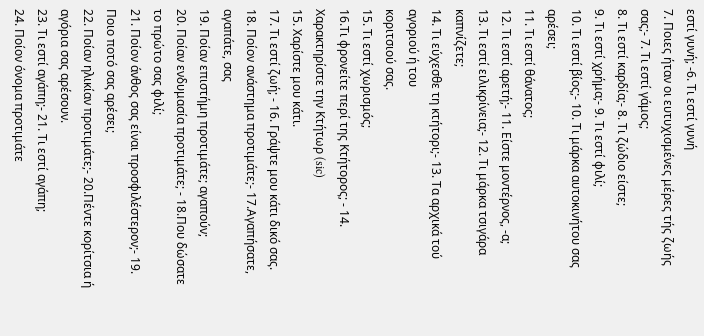εστί γυνή; -6. Τι εστί γυνή
7. Ποιες ήταν οι ευτυχισμένες μέρες τής ζωής σας;- 7. Τι εστί γάμος;
8. Τι εστί καρδία;- 8. Τι ζώδιο είστε;
9. Τι εστί χρήμα;- 9. Τι εστί φιλί;
10. Τι εστί βίος;- 10. Τι μάρκα αυτοκινήτου σας αρέσει;
11. Τι εστί θάνατος;
12. Τι εστί αρετή;- 11. Είστε μοντέρνος, -α;
13. Τι εστί ειλικρίνεια;- 12. Τι μάρκα τσιγάρα καπνίζετε;
14. Τι εύχεσθε τη κτήτορι;- 13. Τα αρχικά τού αγοριού ή του
κοριτσιού σας.
15. Τι εστί χωρισμός;
16.Τι φρονείτε περί της Κτήτορος; - 14. Χαρακτηρίστε την Κτήτωρ (sic)
15. Χαρίστε μου κάτι.
17. Τι εστί ζωή; - 16. Γράψτε μου κάτι δικό σας.
18. Ποίον ανάστημα προτιμάτε;- 17.Αγαπήσατε, αγαπάτε, σας
19. Ποίαν επιστήμη προτιμάτε; αγαπούν;
20. Ποίαν ενδυμασία προτιμάτε; - 18.Που δώσατε το πρώτο σας φιλί;
21. Ποίον άνθος σας είναι προσφιλέστερον;- 19. Ποιο ποτό σας αρέσει;
22. Ποίαν ηλικίαν προτιμάτε;- 20.Πέντε κορίτσια ή αγόρια σας αρέσουν.
23. Τι εστί αγάπη;- 21. Τι εστί αγάπη;
24. Ποίον όνομα προτιμάτε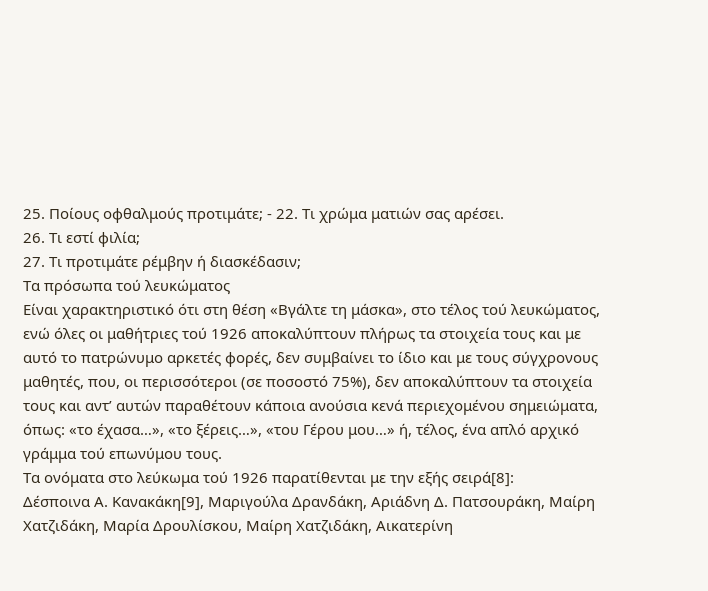25. Ποίους οφθαλμούς προτιμάτε; - 22. Τι χρώμα ματιών σας αρέσει.
26. Τι εστί φιλία;
27. Τι προτιμάτε ρέμβην ή διασκέδασιν;
Τα πρόσωπα τού λευκώματος
Είναι χαρακτηριστικό ότι στη θέση «Βγάλτε τη μάσκα», στο τέλος τού λευκώματος, ενώ όλες οι μαθήτριες τού 1926 αποκαλύπτουν πλήρως τα στοιχεία τους και με αυτό το πατρώνυμο αρκετές φορές, δεν συμβαίνει το ίδιο και με τους σύγχρονους μαθητές, που, οι περισσότεροι (σε ποσοστό 75%), δεν αποκαλύπτουν τα στοιχεία τους και αντ’ αυτών παραθέτουν κάποια ανούσια κενά περιεχομένου σημειώματα, όπως: «το έχασα…», «το ξέρεις…», «του Γέρου μου…» ή, τέλος, ένα απλό αρχικό γράμμα τού επωνύμου τους.
Τα ονόματα στο λεύκωμα τού 1926 παρατίθενται με την εξής σειρά[8]:
Δέσποινα Α. Κανακάκη[9], Μαριγούλα Δρανδάκη, Αριάδνη Δ. Πατσουράκη, Μαίρη Χατζιδάκη, Μαρία Δρουλίσκου, Μαίρη Χατζιδάκη, Αικατερίνη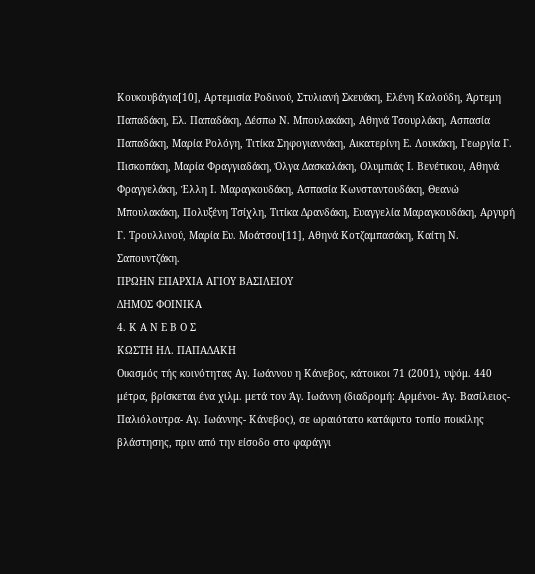Κουκουβάγια[10], Αρτεμισία Ροδινού, Στυλιανή Σκευάκη, Ελένη Καλούδη, Άρτεμη Παπαδάκη, Ελ. Παπαδάκη, Δέσπω Ν. Μπουλακάκη, Αθηνά Τσουρλάκη, Ασπασία Παπαδάκη, Μαρία Ρολόγη, Τιτίκα Σηφογιαννάκη, Αικατερίνη Ε. Λουκάκη, Γεωργία Γ. Πισκοπάκη, Μαρία Φραγγιαδάκη, Όλγα Δασκαλάκη, Ολυμπιάς Ι. Βενέτικου, Αθηνά Φραγγελάκη, Έλλη Ι. Μαραγκουδάκη, Ασπασία Κωνσταντουδάκη, Θεανώ Μπουλακάκη, Πολυξένη Τσίχλη, Τιτίκα Δρανδάκη, Ευαγγελία Μαραγκουδάκη, Αργυρή Γ. Τρουλλινού, Μαρία Ευ. Μοάτσου[11], Αθηνά Κοτζαμπασάκη, Καίτη Ν. Σαπουντζάκη.
ΠΡΩΗΝ ΕΠΑΡΧΙΑ ΑΓΙΟΥ ΒΑΣΙΛΕΙΟΥ
ΔΗΜΟΣ ΦΟΙΝΙΚΑ
4. Κ Α Ν Ε Β Ο Σ
ΚΩΣΤΗ ΗΛ. ΠΑΠΑΔΑΚΗ
Οικισμός τής κοινότητας Αγ. Ιωάννου η Κάνεβος, κάτοικοι 71 (2001), υψόμ. 440 μέτρα, βρίσκεται ένα χιλμ. μετά τον Άγ. Ιωάννη (διαδρομή: Αρμένοι- Άγ. Βασίλειος- Παλιόλουτρα- Αγ. Ιωάννης- Κάνεβος), σε ωραιότατο κατάφυτο τοπίο ποικίλης βλάστησης, πριν από την είσοδο στο φαράγγι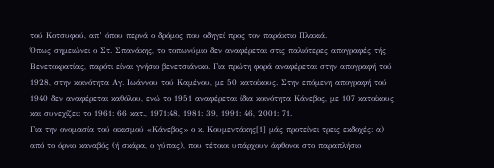τού Κοτσυφού, απ’ όπου περνά ο δρόμος που οδηγεί προς τον παράκτιο Πλακιά.
Όπως σημειώνει ο Στ. Σπανάκης, το τοπωνύμιο δεν αναφέρεται στις παλιότερες απογραφές τής Βενετοκρατίας, παρότι είναι γνήσιο βενετσιάνικο. Για πρώτη φορά αναφέρεται στην απογραφή τού 1928, στην κοινότητα Αγ. Ιωάννου τού Καμένου, με 50 κατοίκους. Στην επόμενη απογραφή τού 1940 δεν αναφέρεται καθόλου, ενώ το 1951 αναφέρεται ίδια κοινότητα Κάνεβος, με 107 κατοίκους και συνεχίζει: το 1961: 66 κατ., 1971:48, 1981: 39, 1991: 46, 2001: 71.
Για την ονομασία τού οικισμού «Κάνεβος» ο κ. Κουμεντάκης[1] μάς προτείνει τρεις εκδοχές: α) από το όρνιο καναβός (ή σκάρα, ο γύπας), που τέτοιοι υπάρχουν άφθονοι στο παραπλήσιο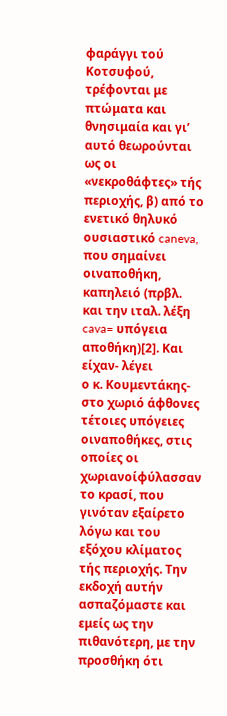φαράγγι τού Κοτσυφού, τρέφονται με πτώματα και θνησιμαία και γι’ αυτό θεωρούνται ως οι «νεκροθάφτες» τής περιοχής, β) από το ενετικό θηλυκό ουσιαστικό caneva, που σημαίνει οιναποθήκη, καπηλειό (πρβλ. και την ιταλ. λέξη cava= υπόγεια αποθήκη)[2]. Και είχαν- λέγει
ο κ. Κουμεντάκης- στο χωριό άφθονες τέτοιες υπόγειες
οιναποθήκες, στις οποίες οι χωριανοίφύλασσαν το κρασί, που γινόταν εξαίρετο λόγω και του εξόχου κλίματος τής περιοχής. Την εκδοχή αυτήν ασπαζόμαστε και εμείς ως την πιθανότερη, με την προσθήκη ότι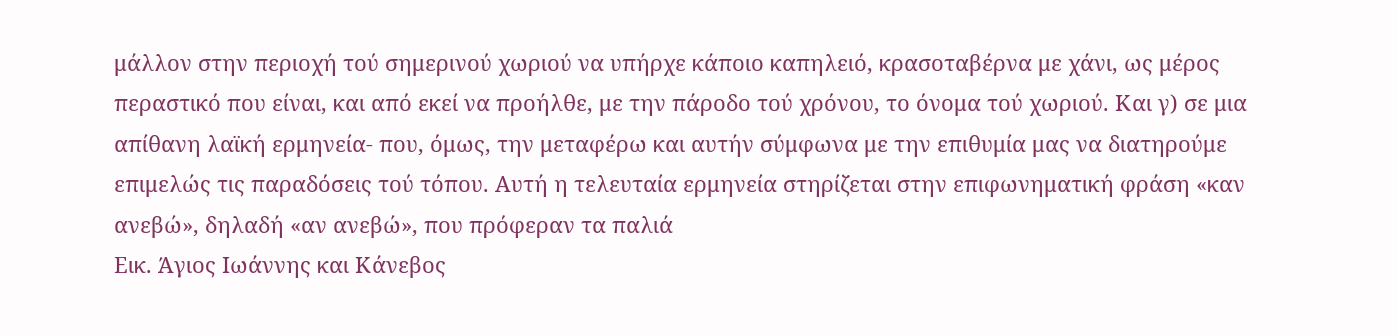μάλλον στην περιοχή τού σημερινού χωριού να υπήρχε κάποιο καπηλειό, κρασοταβέρνα με χάνι, ως μέρος περαστικό που είναι, και από εκεί να προήλθε, με την πάροδο τού χρόνου, το όνομα τού χωριού. Και γ) σε μια απίθανη λαϊκή ερμηνεία- που, όμως, την μεταφέρω και αυτήν σύμφωνα με την επιθυμία μας να διατηρούμε επιμελώς τις παραδόσεις τού τόπου. Αυτή η τελευταία ερμηνεία στηρίζεται στην επιφωνηματική φράση «καν ανεβώ», δηλαδή «αν ανεβώ», που πρόφεραν τα παλιά
Εικ. Άγιος Ιωάννης και Κάνεβος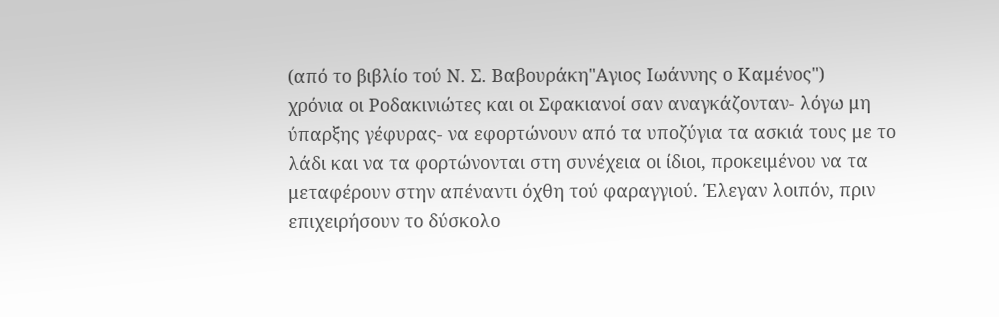(από το βιβλίο τού Ν. Σ. Βαβουράκη"Αγιος Ιωάννης ο Καμένος")
χρόνια οι Ροδακινιώτες και οι Σφακιανοί σαν αναγκάζονταν- λόγω μη ύπαρξης γέφυρας- να εφορτώνουν από τα υποζύγια τα ασκιά τους με το λάδι και να τα φορτώνονται στη συνέχεια οι ίδιοι, προκειμένου να τα μεταφέρουν στην απέναντι όχθη τού φαραγγιού. Έλεγαν λοιπόν, πριν επιχειρήσουν το δύσκολο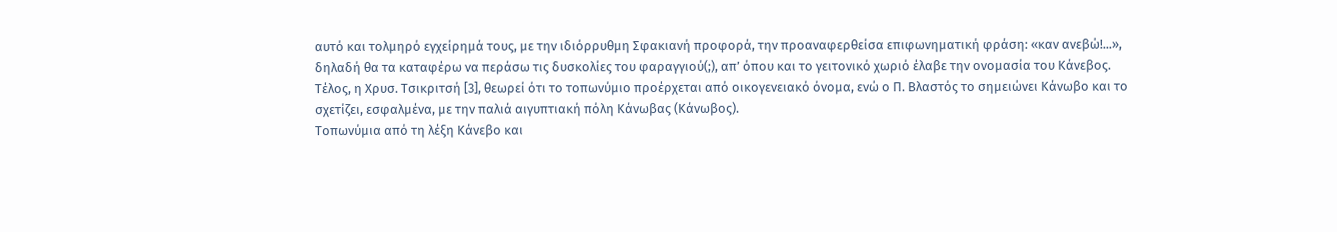αυτό και τολμηρό εγχείρημά τους, με την ιδιόρρυθμη Σφακιανή προφορά, την προαναφερθείσα επιφωνηματική φράση: «καν ανεβώ!...», δηλαδή θα τα καταφέρω να περάσω τις δυσκολίες του φαραγγιού(;), απ’ όπου και το γειτονικό χωριό έλαβε την ονομασία του Κάνεβος.
Τέλος, η Χρυσ. Τσικριτσή [3], θεωρεί ότι το τοπωνύμιο προέρχεται από οικογενειακό όνομα, ενώ ο Π. Βλαστός το σημειώνει Κάνωβο και το σχετίζει, εσφαλμένα, με την παλιά αιγυπτιακή πόλη Κάνωβας (Κάνωβος).
Τοπωνύμια από τη λέξη Κάνεβο και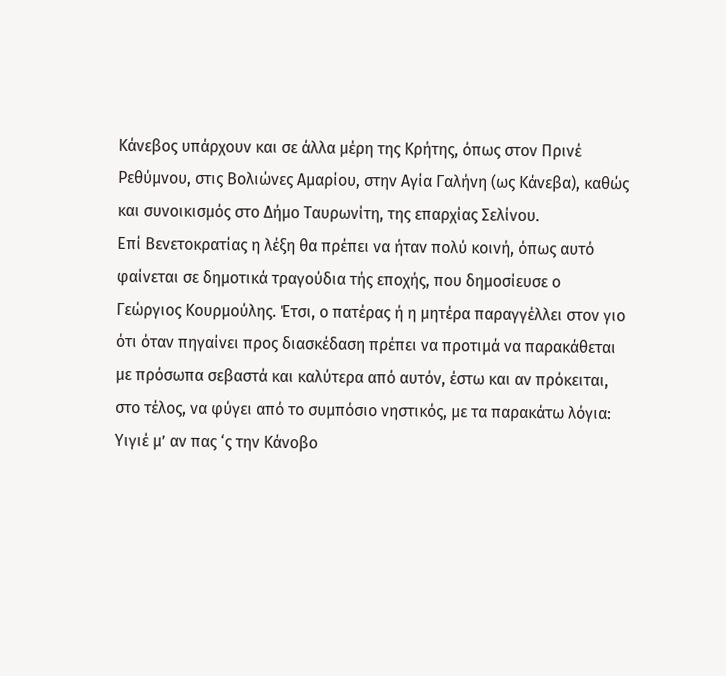Κάνεβος υπάρχουν και σε άλλα μέρη της Κρήτης, όπως στον Πρινέ Ρεθύμνου, στις Βολιώνες Αμαρίου, στην Αγία Γαλήνη (ως Κάνεβα), καθώς και συνοικισμός στο Δήμο Ταυρωνίτη, της επαρχίας Σελίνου.
Επί Βενετοκρατίας η λέξη θα πρέπει να ήταν πολύ κοινή, όπως αυτό φαίνεται σε δημοτικά τραγούδια τής εποχής, που δημοσίευσε ο Γεώργιος Κουρμούλης. Έτσι, ο πατέρας ή η μητέρα παραγγέλλει στον γιο ότι όταν πηγαίνει προς διασκέδαση πρέπει να προτιμά να παρακάθεται με πρόσωπα σεβαστά και καλύτερα από αυτόν, έστω και αν πρόκειται, στο τέλος, να φύγει από το συμπόσιο νηστικός, με τα παρακάτω λόγια:
Υιγιέ μ’ αν πας ‘ς την Κάνοβο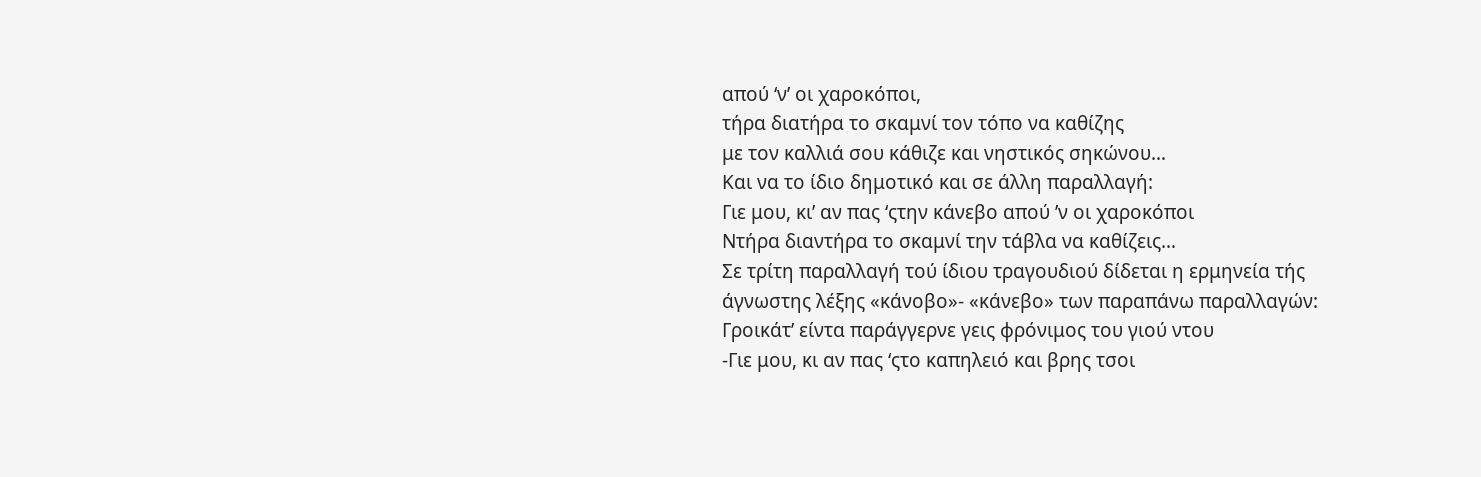απού ‘ν’ οι χαροκόποι,
τήρα διατήρα το σκαμνί τον τόπο να καθίζης
με τον καλλιά σου κάθιζε και νηστικός σηκώνου…
Και να το ίδιο δημοτικό και σε άλλη παραλλαγή:
Γιε μου, κι’ αν πας ‘ςτην κάνεβο απού ’ν οι χαροκόποι
Ντήρα διαντήρα το σκαμνί την τάβλα να καθίζεις…
Σε τρίτη παραλλαγή τού ίδιου τραγουδιού δίδεται η ερμηνεία τής άγνωστης λέξης «κάνοβο»- «κάνεβο» των παραπάνω παραλλαγών:
Γροικάτ’ είντα παράγγερνε γεις φρόνιμος του γιού ντου
-Γιε μου, κι αν πας ‘ςτο καπηλειό και βρης τσοι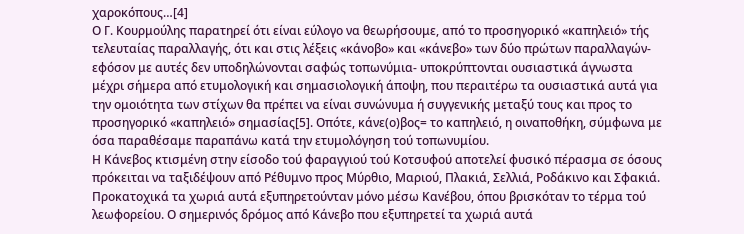χαροκόπους…[4]
Ο Γ. Κουρμούλης παρατηρεί ότι είναι εύλογο να θεωρήσουμε, από το προσηγορικό «καπηλειό» τής τελευταίας παραλλαγής, ότι και στις λέξεις «κάνοβο» και «κάνεβο» των δύο πρώτων παραλλαγών- εφόσον με αυτές δεν υποδηλώνονται σαφώς τοπωνύμια- υποκρύπτονται ουσιαστικά άγνωστα μέχρι σήμερα από ετυμολογική και σημασιολογική άποψη, που περαιτέρω τα ουσιαστικά αυτά για την ομοιότητα των στίχων θα πρέπει να είναι συνώνυμα ή συγγενικής μεταξύ τους και προς το προσηγορικό «καπηλειό» σημασίας[5]. Οπότε, κάνε(ο)βος= το καπηλειό, η οιναποθήκη, σύμφωνα με όσα παραθέσαμε παραπάνω κατά την ετυμολόγηση τού τοπωνυμίου.
Η Κάνεβος κτισμένη στην είσοδο τού φαραγγιού τού Κοτσυφού αποτελεί φυσικό πέρασμα σε όσους πρόκειται να ταξιδέψουν από Ρέθυμνο προς Μύρθιο, Μαριού, Πλακιά, Σελλιά, Ροδάκινο και Σφακιά. Προκατοχικά τα χωριά αυτά εξυπηρετούνταν μόνο μέσω Κανέβου, όπου βρισκόταν το τέρμα τού λεωφορείου. Ο σημερινός δρόμος από Κάνεβο που εξυπηρετεί τα χωριά αυτά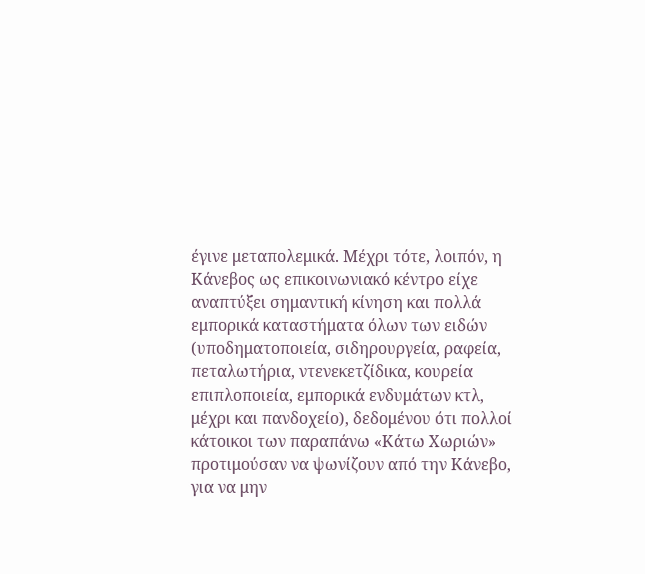έγινε μεταπολεμικά. Μέχρι τότε, λοιπόν, η Κάνεβος ως επικοινωνιακό κέντρο είχε αναπτύξει σημαντική κίνηση και πολλά εμπορικά καταστήματα όλων των ειδών (υποδηματοποιεία, σιδηρουργεία, ραφεία, πεταλωτήρια, ντενεκετζίδικα, κουρεία επιπλοποιεία, εμπορικά ενδυμάτων κτλ, μέχρι και πανδοχείο), δεδομένου ότι πολλοί κάτοικοι των παραπάνω «Κάτω Χωριών» προτιμούσαν να ψωνίζουν από την Κάνεβο, για να μην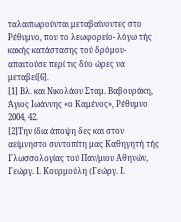ταλαιπωρούνται μεταβαίνοντες στο Ρέθυμνο, που το λεωφορείο- λόγω τής κακής κατάστασης τού δρόμου- απαιτούσε περί τις δύο ώρες να μεταβεί[6].
[1] Βλ. και Νικολάου Σταμ. Βαβουράκη, Άγιος Ιωάννης «ο Καμένος», Ρέθυμνο 2004, 42.
[2]Την ίδια άποψη δες και στον αείμνηστο συντοπίτη μας Καθηγητή τής Γλωσσολογίας τού Παν/μιου Αθηνών, Γεώργ. Ι. Κουρμούλη (Γεώργ. Ι.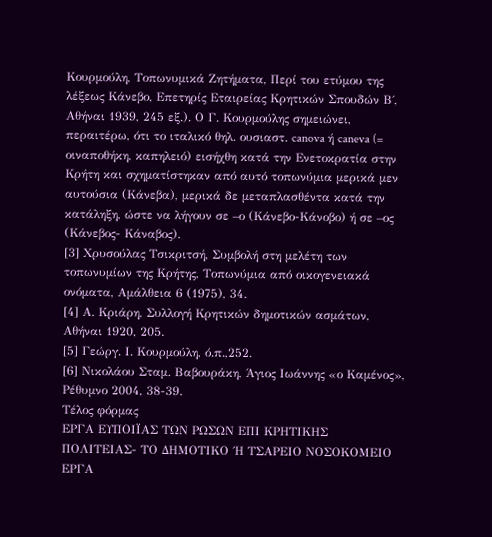Κουρμούλη, Τοπωνυμικά Ζητήματα, Περί του ετύμου της λέξεως Κάνεβο, Επετηρίς Εταιρείας Κρητικών Σπουδών Β΄, Αθήναι 1939, 245 εξ.). Ο Γ. Κουρμούλης σημειώνει, περαιτέρω, ότι το ιταλικό θηλ. ουσιαστ. canova ή caneva (= οιναποθήκη, καπηλειό) εισήχθη κατά την Ενετοκρατία στην Κρήτη και σχηματίστηκαν από αυτό τοπωνύμια μερικά μεν αυτούσια (Κάνεβα), μερικά δε μεταπλασθέντα κατά την κατάληξη, ώστε να λήγουν σε –ο (Κάνεβο-Κάνοβο) ή σε –ος (Κάνεβος- Κάναβος).
[3] Χρυσούλας Τσικριτσή, Συμβολή στη μελέτη των τοπωνυμίων της Κρήτης, Τοπωνύμια από οικογενειακά ονόματα, Αμάλθεια 6 (1975), 34.
[4] Α. Κριάρη, Συλλογή Κρητικών δημοτικών ασμάτων, Αθήναι 1920, 205.
[5] Γεώργ. Ι. Κουρμούλη, ό.π.,252.
[6] Νικολάου Σταμ. Βαβουράκη, Άγιος Ιωάννης «ο Καμένος», Ρέθυμνο 2004, 38-39.
Τέλος φόρμας
ΕΡΓΑ ΕΥΠΟΙΪΑΣ ΤΩΝ ΡΩΣΩΝ ΕΠΙ ΚΡΗΤΙΚΗΣ ΠΟΛΙΤΕΙΑΣ- ΤΟ ΔΗΜΟΤΙΚΟ ΄Η ΤΣΑΡΕΙΟ ΝΟΣΟΚΟΜΕΙΟ
ΕΡΓΑ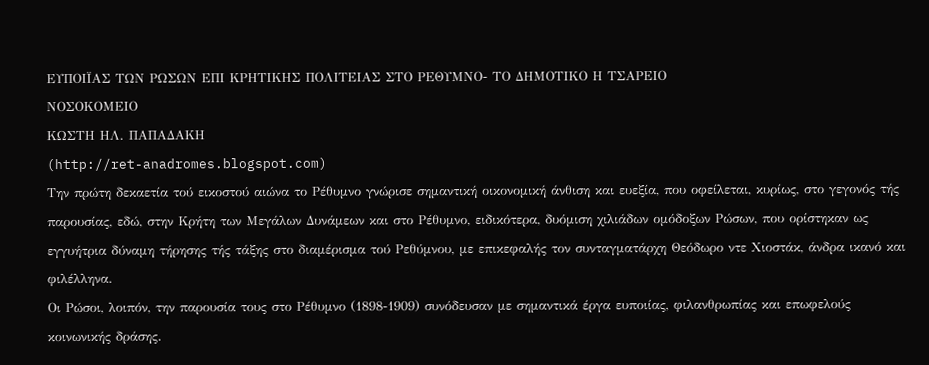ΕΥΠΟΙΪΑΣ ΤΩΝ ΡΩΣΩΝ ΕΠΙ ΚΡΗΤΙΚΗΣ ΠΟΛΙΤΕΙΑΣ ΣΤΟ ΡΕΘΥΜΝΟ- ΤΟ ΔΗΜΟΤΙΚΟ Η ΤΣΑΡΕΙΟ
ΝΟΣΟΚΟΜΕΙΟ
ΚΩΣΤΗ ΗΛ. ΠΑΠΑΔΑΚΗ
(http://ret-anadromes.blogspot.com)
Την πρώτη δεκαετία τού εικοστού αιώνα το Ρέθυμνο γνώρισε σημαντική οικονομική άνθιση και ευεξία, που οφείλεται, κυρίως, στο γεγονός τής παρουσίας, εδώ, στην Κρήτη των Μεγάλων Δυνάμεων και στο Ρέθυμνο, ειδικότερα, δυόμιση χιλιάδων ομόδοξων Ρώσων, που ορίστηκαν ως εγγυήτρια δύναμη τήρησης τής τάξης στο διαμέρισμα τού Ρεθύμνου, με επικεφαλής τον συνταγματάρχη Θεόδωρο ντε Χιοστάκ, άνδρα ικανό και φιλέλληνα.
Οι Ρώσοι, λοιπόν, την παρουσία τους στο Ρέθυμνο (1898-1909) συνόδευσαν με σημαντικά έργα ευποιίας, φιλανθρωπίας και επωφελούς κοινωνικής δράσης.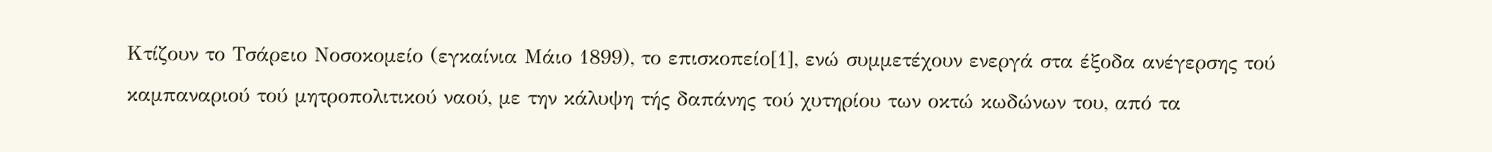Kτίζουν το Τσάρειο Νοσοκομείο (εγκαίνια Μάιο 1899), το επισκοπείο[1], ενώ συμμετέχουν ενεργά στα έξοδα ανέγερσης τού καμπαναριού τού μητροπολιτικού ναού, με την κάλυψη τής δαπάνης τού χυτηρίου των οκτώ κωδώνων του, από τα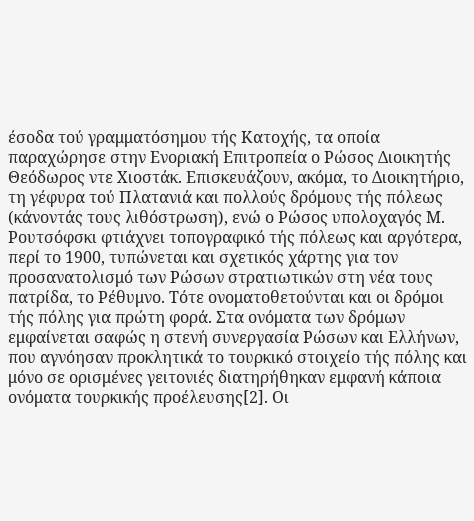έσοδα τού γραμματόσημου τής Κατοχής, τα οποία παραχώρησε στην Ενοριακή Επιτροπεία ο Ρώσος Διοικητής Θεόδωρος ντε Χιοστάκ. Επισκευάζουν, ακόμα, το Διοικητήριο, τη γέφυρα τού Πλατανιά και πολλούς δρόμους τής πόλεως (κάνοντάς τους λιθόστρωση), ενώ ο Ρώσος υπολοχαγός Μ. Ρουτσόφσκι φτιάχνει τοπογραφικό τής πόλεως και αργότερα, περί το 1900, τυπώνεται και σχετικός χάρτης για τον προσανατολισμό των Ρώσων στρατιωτικών στη νέα τους πατρίδα, το Ρέθυμνο. Τότε ονοματοθετούνται και οι δρόμοι τής πόλης για πρώτη φορά. Στα ονόματα των δρόμων εμφαίνεται σαφώς η στενή συνεργασία Ρώσων και Ελλήνων, που αγνόησαν προκλητικά το τουρκικό στοιχείο τής πόλης και μόνο σε ορισμένες γειτονιές διατηρήθηκαν εμφανή κάποια ονόματα τουρκικής προέλευσης[2]. Οι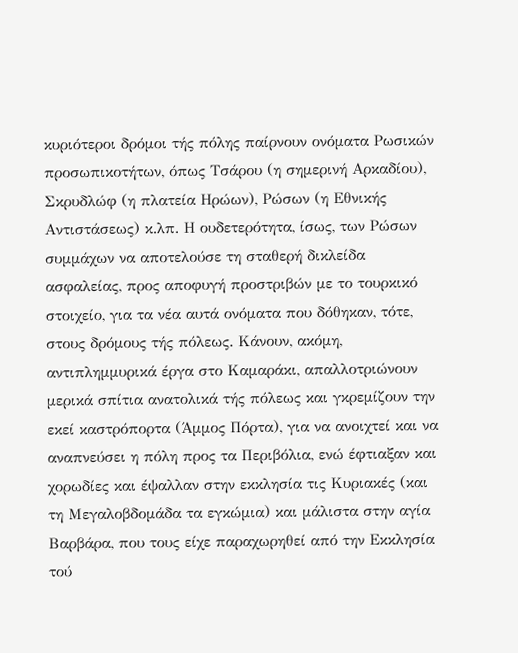κυριότεροι δρόμοι τής πόλης παίρνουν ονόματα Ρωσικών προσωπικοτήτων, όπως Τσάρου (η σημερινή Αρκαδίου), Σκρυδλώφ (η πλατεία Ηρώων), Ρώσων (η Εθνικής Αντιστάσεως) κ.λπ. Η ουδετερότητα, ίσως, των Ρώσων συμμάχων να αποτελούσε τη σταθερή δικλείδα ασφαλείας, προς αποφυγή προστριβών με το τουρκικό στοιχείο, για τα νέα αυτά ονόματα που δόθηκαν, τότε, στους δρόμους τής πόλεως. Κάνουν, ακόμη, αντιπλημμυρικά έργα στο Καμαράκι, απαλλοτριώνουν μερικά σπίτια ανατολικά τής πόλεως και γκρεμίζουν την εκεί καστρόπορτα (Άμμος Πόρτα), για να ανοιχτεί και να αναπνεύσει η πόλη προς τα Περιβόλια, ενώ έφτιαξαν και χορωδίες και έψαλλαν στην εκκλησία τις Κυριακές (και τη Μεγαλοβδομάδα τα εγκώμια) και μάλιστα στην αγία Βαρβάρα, που τους είχε παραχωρηθεί από την Εκκλησία τού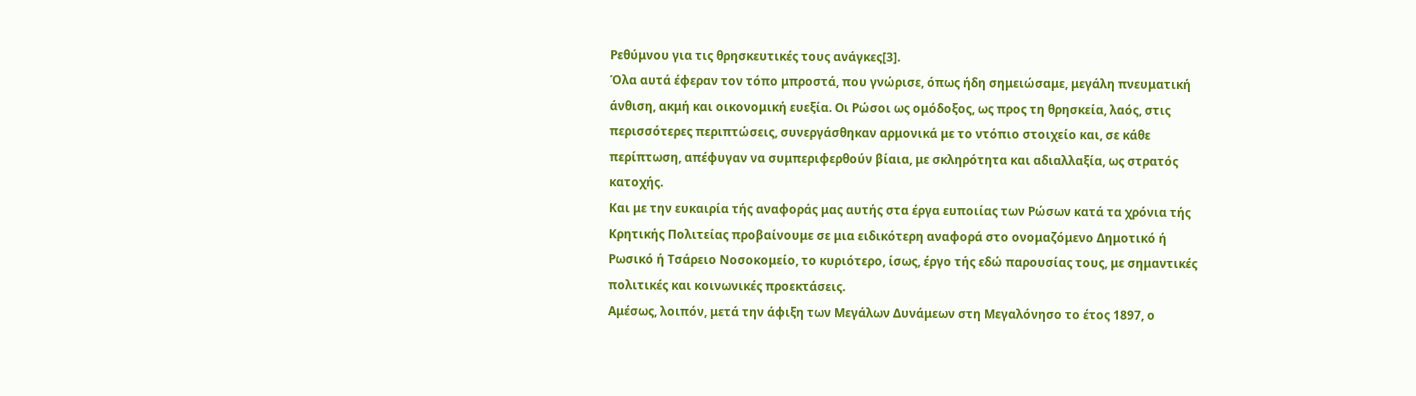Ρεθύμνου για τις θρησκευτικές τους ανάγκες[3].
Όλα αυτά έφεραν τον τόπο μπροστά, που γνώρισε, όπως ήδη σημειώσαμε, μεγάλη πνευματική άνθιση, ακμή και οικονομική ευεξία. Οι Ρώσοι ως ομόδοξος, ως προς τη θρησκεία, λαός, στις περισσότερες περιπτώσεις, συνεργάσθηκαν αρμονικά με το ντόπιο στοιχείο και, σε κάθε περίπτωση, απέφυγαν να συμπεριφερθούν βίαια, με σκληρότητα και αδιαλλαξία, ως στρατός κατοχής.
Και με την ευκαιρία τής αναφοράς μας αυτής στα έργα ευποιίας των Ρώσων κατά τα χρόνια τής Κρητικής Πολιτείας προβαίνουμε σε μια ειδικότερη αναφορά στο ονομαζόμενο Δημοτικό ή Ρωσικό ή Τσάρειο Νοσοκομείο, το κυριότερο, ίσως, έργο τής εδώ παρουσίας τους, με σημαντικές πολιτικές και κοινωνικές προεκτάσεις.
Αμέσως, λοιπόν, μετά την άφιξη των Μεγάλων Δυνάμεων στη Μεγαλόνησο το έτος 1897, ο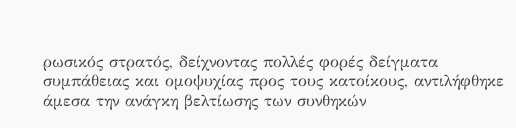ρωσικός στρατός, δείχνοντας πολλές φορές δείγματα συμπάθειας και ομοψυχίας προς τους κατοίκους, αντιλήφθηκε άμεσα την ανάγκη βελτίωσης των συνθηκών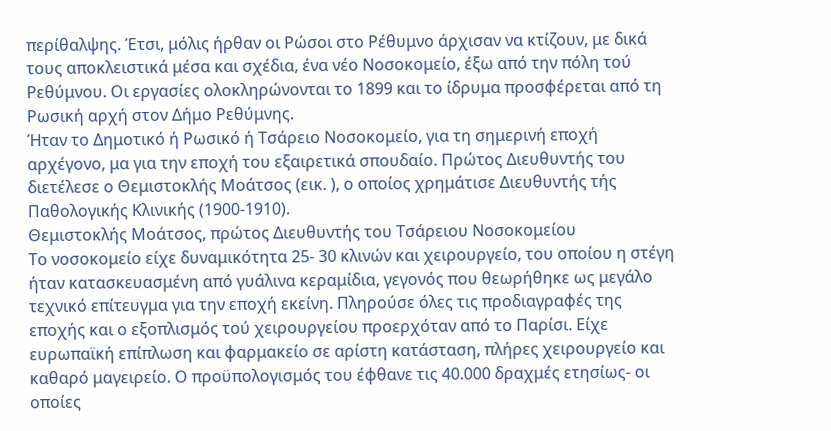περίθαλψης. Έτσι, μόλις ήρθαν οι Ρώσοι στο Ρέθυμνο άρχισαν να κτίζουν, με δικά τους αποκλειστικά μέσα και σχέδια, ένα νέο Νοσοκομείο, έξω από την πόλη τού Ρεθύμνου. Οι εργασίες ολοκληρώνονται το 1899 και το ίδρυμα προσφέρεται από τη Ρωσική αρχή στον Δήμο Ρεθύμνης.
Ήταν το Δημοτικό ή Ρωσικό ή Τσάρειο Νοσοκομείο, για τη σημερινή εποχή αρχέγονο, μα για την εποχή του εξαιρετικά σπουδαίο. Πρώτος Διευθυντής του διετέλεσε ο Θεμιστοκλής Μοάτσος (εικ. ), ο οποίος χρημάτισε Διευθυντής τής Παθολογικής Κλινικής (1900-1910).
Θεμιστοκλής Μοάτσος, πρώτος Διευθυντής του Τσάρειου Νοσοκομείου
Το νοσοκομείο είχε δυναμικότητα 25- 30 κλινών και χειρουργείο, του οποίου η στέγη ήταν κατασκευασμένη από γυάλινα κεραμίδια, γεγονός που θεωρήθηκε ως μεγάλο τεχνικό επίτευγμα για την εποχή εκείνη. Πληρούσε όλες τις προδιαγραφές της εποχής και ο εξοπλισμός τού χειρουργείου προερχόταν από το Παρίσι. Είχε ευρωπαϊκή επίπλωση και φαρμακείο σε αρίστη κατάσταση, πλήρες χειρουργείο και καθαρό μαγειρείο. Ο προϋπολογισμός του έφθανε τις 40.000 δραχμές ετησίως- οι οποίες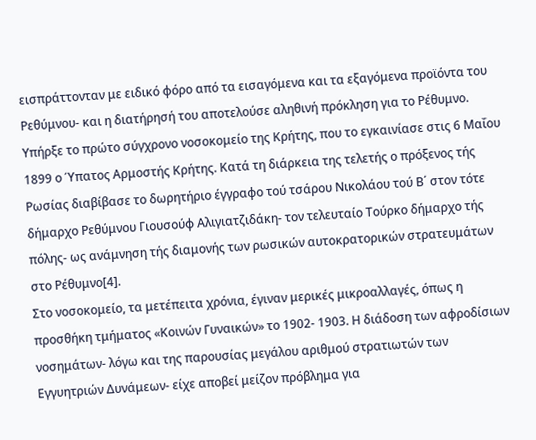εισπράττονταν με ειδικό φόρο από τα εισαγόμενα και τα εξαγόμενα προϊόντα του Ρεθύμνου- και η διατήρησή του αποτελούσε αληθινή πρόκληση για το Ρέθυμνο.
Υπήρξε το πρώτο σύγχρονο νοσοκομείο της Κρήτης, που το εγκαινίασε στις 6 Μαΐου 1899 ο Ύπατος Αρμοστής Κρήτης. Κατά τη διάρκεια της τελετής ο πρόξενος τής Ρωσίας διαβίβασε το δωρητήριο έγγραφο τού τσάρου Νικολάου τού Β΄ στον τότε δήμαρχο Ρεθύμνου Γιουσούφ Αλιγιατζιδάκη- τον τελευταίο Τούρκο δήμαρχο τής πόλης- ως ανάμνηση τής διαμονής των ρωσικών αυτοκρατορικών στρατευμάτων στο Ρέθυμνο[4].
Στο νοσοκομείο, τα μετέπειτα χρόνια, έγιναν μερικές μικροαλλαγές, όπως η προσθήκη τμήματος «Κοινών Γυναικών» το 1902- 1903. Η διάδοση των αφροδίσιων νοσημάτων- λόγω και της παρουσίας μεγάλου αριθμού στρατιωτών των Εγγυητριών Δυνάμεων- είχε αποβεί μείζον πρόβλημα για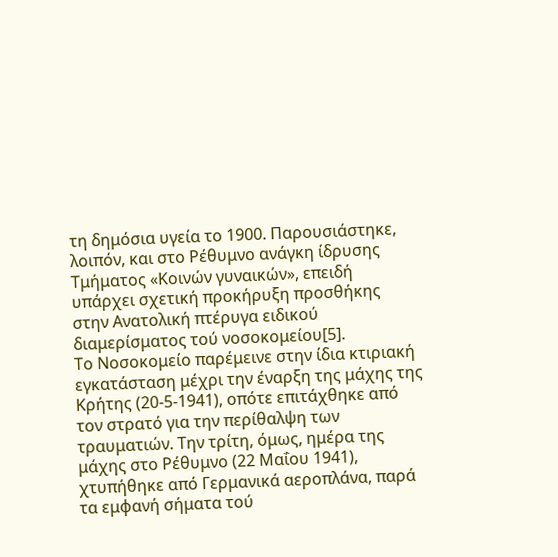τη δημόσια υγεία το 1900. Παρουσιάστηκε, λοιπόν, και στο Ρέθυμνο ανάγκη ίδρυσης Τμήματος «Κοινών γυναικών», επειδή υπάρχει σχετική προκήρυξη προσθήκης στην Ανατολική πτέρυγα ειδικού διαμερίσματος τού νοσοκομείου[5].
Το Νοσοκομείο παρέμεινε στην ίδια κτιριακή εγκατάσταση μέχρι την έναρξη της μάχης της Κρήτης (20-5-1941), οπότε επιτάχθηκε από τον στρατό για την περίθαλψη των τραυματιών. Την τρίτη, όμως, ημέρα της μάχης στο Ρέθυμνο (22 Μαΐου 1941), χτυπήθηκε από Γερμανικά αεροπλάνα, παρά τα εμφανή σήματα τού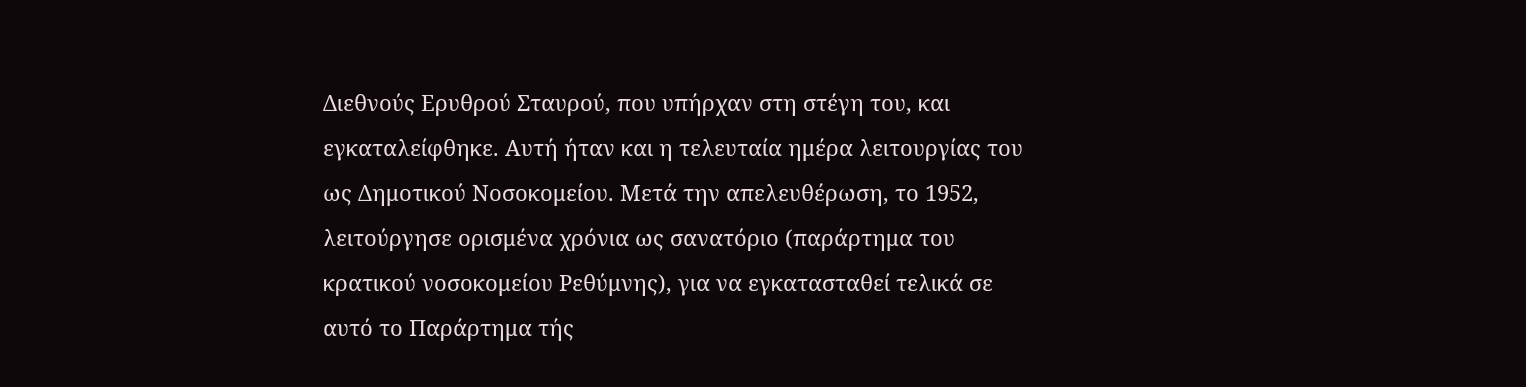Διεθνούς Ερυθρού Σταυρού, που υπήρχαν στη στέγη του, και εγκαταλείφθηκε. Αυτή ήταν και η τελευταία ημέρα λειτουργίας του ως Δημοτικού Νοσοκομείου. Μετά την απελευθέρωση, το 1952, λειτούργησε ορισμένα χρόνια ως σανατόριο (παράρτημα του κρατικού νοσοκομείου Ρεθύμνης), για να εγκατασταθεί τελικά σε αυτό το Παράρτημα τής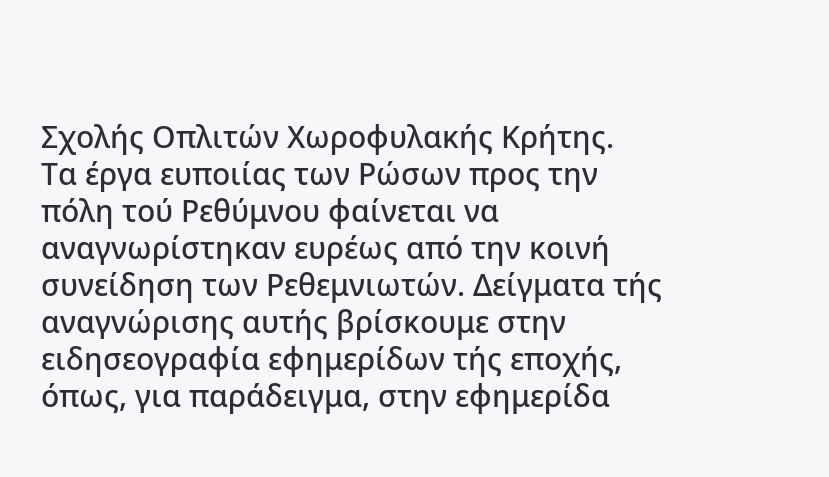Σχολής Οπλιτών Χωροφυλακής Κρήτης.
Τα έργα ευποιίας των Ρώσων προς την πόλη τού Ρεθύμνου φαίνεται να αναγνωρίστηκαν ευρέως από την κοινή συνείδηση των Ρεθεμνιωτών. Δείγματα τής αναγνώρισης αυτής βρίσκουμε στην ειδησεογραφία εφημερίδων τής εποχής, όπως, για παράδειγμα, στην εφημερίδα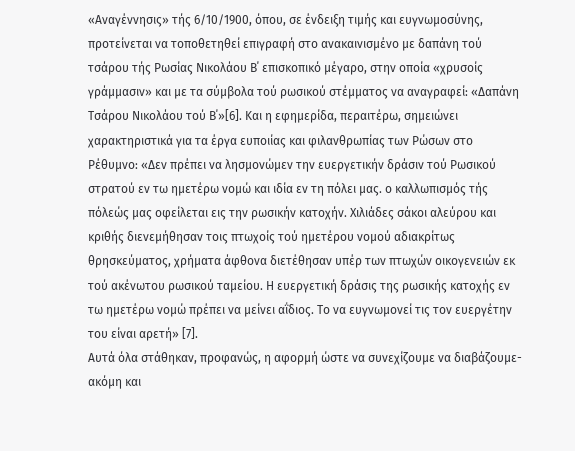«Αναγέννησις» τής 6/10/1900, όπου, σε ένδειξη τιμής και ευγνωμοσύνης, προτείνεται να τοποθετηθεί επιγραφή στο ανακαινισμένο με δαπάνη τού τσάρου τής Ρωσίας Νικολάου Β΄ επισκοπικό μέγαρο, στην οποία «χρυσοίς γράμμασιν» και με τα σύμβολα τού ρωσικού στέμματος να αναγραφεί: «Δαπάνη Τσάρου Νικολάου τού Β΄»[6]. Και η εφημερίδα, περαιτέρω, σημειώνει χαρακτηριστικά για τα έργα ευποιίας και φιλανθρωπίας των Ρώσων στο Ρέθυμνο: «Δεν πρέπει να λησμονώμεν την ευεργετικήν δράσιν τού Ρωσικού στρατού εν τω ημετέρω νομώ και ιδία εν τη πόλει μας. ο καλλωπισμός τής πόλεώς μας οφείλεται εις την ρωσικήν κατοχήν. Χιλιάδες σάκοι αλεύρου και κριθής διενεμήθησαν τοις πτωχοίς τού ημετέρου νομού αδιακρίτως θρησκεύματος, χρήματα άφθονα διετέθησαν υπέρ των πτωχών οικογενειών εκ τού ακένωτου ρωσικού ταμείου. Η ευεργετική δράσις της ρωσικής κατοχής εν τω ημετέρω νομώ πρέπει να μείνει αΐδιος. Το να ευγνωμονεί τις τον ευεργέτην του είναι αρετή» [7].
Αυτά όλα στάθηκαν, προφανώς, η αφορμή ώστε να συνεχίζουμε να διαβάζουμε- ακόμη και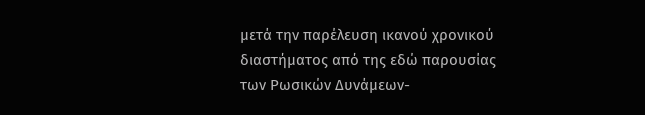μετά την παρέλευση ικανού χρονικού διαστήματος από της εδώ παρουσίας των Ρωσικών Δυνάμεων-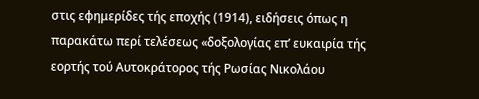στις εφημερίδες τής εποχής (1914), ειδήσεις όπως η παρακάτω περί τελέσεως «δοξολογίας επ’ ευκαιρία τής εορτής τού Αυτοκράτορος τής Ρωσίας Νικολάου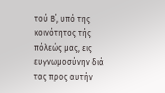τού Β΄, υπό της κοινότητος τής πόλεώς μας, εις ευγνωμοσύνην διά τας προς αυτήν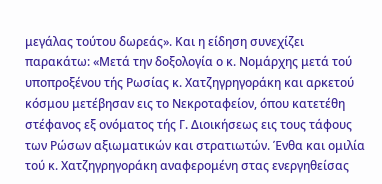μεγάλας τούτου δωρεάς». Και η είδηση συνεχίζει παρακάτω: «Μετά την δοξολογία ο κ. Νομάρχης μετά τού υποπροξένου τής Ρωσίας κ. Χατζηγρηγοράκη και αρκετού κόσμου μετέβησαν εις το Νεκροταφείον, όπου κατετέθη στέφανος εξ ονόματος τής Γ. Διοικήσεως εις τους τάφους των Ρώσων αξιωματικών και στρατιωτών. Ένθα και ομιλία τού κ. Χατζηγρηγοράκη αναφερομένη στας ενεργηθείσας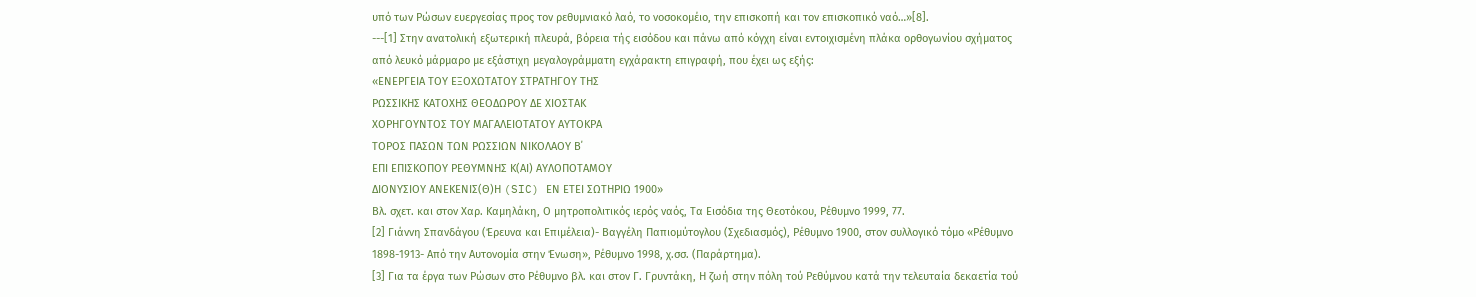υπό των Ρώσων ευεργεσίας προς τον ρεθυμνιακό λαό, το νοσοκομέιο, την επισκοπή και τον επισκοπικό ναό…»[8].
---[1] Στην ανατολική εξωτερική πλευρά, βόρεια τής εισόδου και πάνω από κόγχη είναι εντοιχισμένη πλάκα ορθογωνίου σχήματος από λευκό μάρμαρο με εξάστιχη μεγαλογράμματη εγχάρακτη επιγραφή, που έχει ως εξής:
«ΕΝΕΡΓΕΙΑ ΤΟΥ ΕΞΟΧΩΤΑΤΟΥ ΣΤΡΑΤΗΓΟΥ ΤΗΣ
ΡΩΣΣΙΚΗΣ ΚΑΤΟΧΗΣ ΘΕΟΔΩΡΟΥ ΔΕ ΧΙΟΣΤΑΚ
ΧΟΡΗΓΟΥΝΤΟΣ ΤΟΥ ΜΑΓΑΛΕΙΟΤΑΤΟΥ ΑΥΤΟΚΡΑ
ΤΟΡΟΣ ΠΑΣΩΝ ΤΩΝ ΡΩΣΣΙΩΝ ΝΙΚΟΛΑΟΥ Β΄
ΕΠΙ ΕΠΙΣΚΟΠΟΥ ΡΕΘΥΜΝΗΣ Κ(ΑΙ) ΑΥΛΟΠΟΤΑΜΟΥ
ΔΙΟΝΥΣΙΟΥ ΑΝΕΚΕΝΙΣ(Θ)Η (SIC) ΕΝ ΕΤΕΙ ΣΩΤΗΡΙΩ 1900»
Βλ. σχετ. και στον Χαρ. Καμηλάκη, Ο μητροπολιτικός ιερός ναός, Τα Εισόδια της Θεοτόκου, Ρέθυμνο 1999, 77.
[2] Γιάννη Σπανδάγου (Έρευνα και Επιμέλεια)- Βαγγέλη Παπιομύτογλου (Σχεδιασμός), Ρέθυμνο 1900, στον συλλογικό τόμο «Ρέθυμνο 1898-1913- Από την Αυτονομία στην Ένωση», Ρέθυμνο 1998, χ.σσ. (Παράρτημα).
[3] Για τα έργα των Ρώσων στο Ρέθυμνο βλ. και στον Γ. Γρυντάκη, Η ζωή στην πόλη τού Ρεθύμνου κατά την τελευταία δεκαετία τού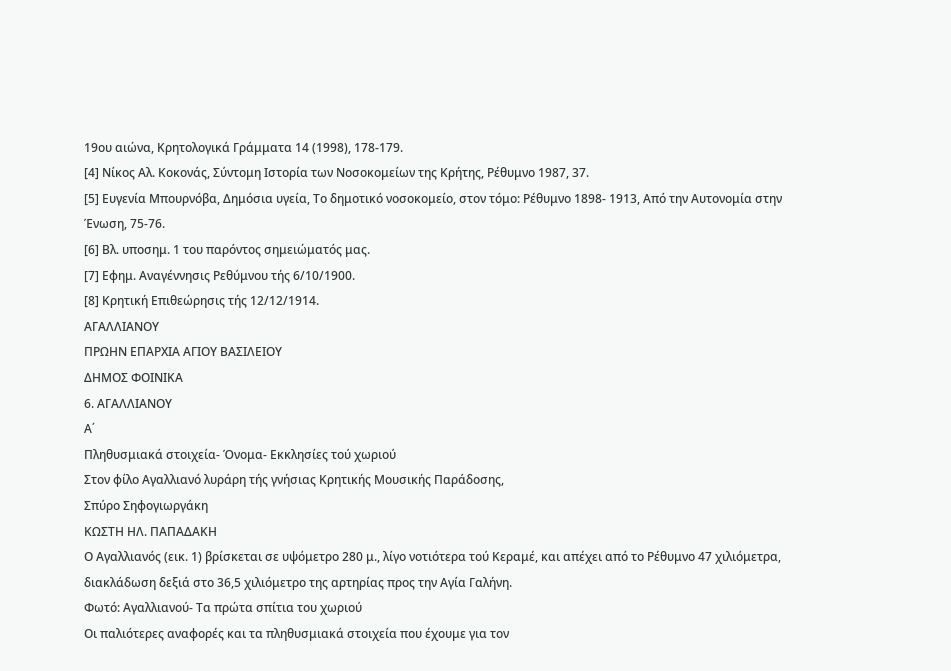19ου αιώνα, Κρητολογικά Γράμματα 14 (1998), 178-179.
[4] Νίκος Αλ. Κοκονάς, Σύντομη Ιστορία των Νοσοκομείων της Κρήτης, Ρέθυμνο 1987, 37.
[5] Ευγενία Μπουρνόβα, Δημόσια υγεία, Το δημοτικό νοσοκομείο, στον τόμο: Ρέθυμνο 1898- 1913, Από την Αυτονομία στην Ένωση, 75-76.
[6] Βλ. υποσημ. 1 του παρόντος σημειώματός μας.
[7] Εφημ. Αναγέννησις Ρεθύμνου τής 6/10/1900.
[8] Κρητική Επιθεώρησις τής 12/12/1914.
ΑΓΑΛΛΙΑΝΟΥ
ΠΡΩΗΝ ΕΠΑΡΧΙΑ ΑΓΙΟΥ ΒΑΣΙΛΕΙΟΥ
ΔΗΜΟΣ ΦΟΙΝΙΚΑ
6. ΑΓΑΛΛΙΑΝΟΥ
Α΄
Πληθυσμιακά στοιχεία- Όνομα- Εκκλησίες τού χωριού
Στον φίλο Αγαλλιανό λυράρη τής γνήσιας Κρητικής Μουσικής Παράδοσης,
Σπύρο Σηφογιωργάκη
ΚΩΣΤΗ ΗΛ. ΠΑΠΑΔΑΚΗ
Ο Αγαλλιανός (εικ. 1) βρίσκεται σε υψόμετρο 280 μ., λίγο νοτιότερα τού Κεραμέ, και απέχει από το Ρέθυμνο 47 χιλιόμετρα, διακλάδωση δεξιά στο 36,5 χιλιόμετρο της αρτηρίας προς την Αγία Γαλήνη.
Φωτό: Αγαλλιανού- Τα πρώτα σπίτια του χωριού
Οι παλιότερες αναφορές και τα πληθυσμιακά στοιχεία που έχουμε για τον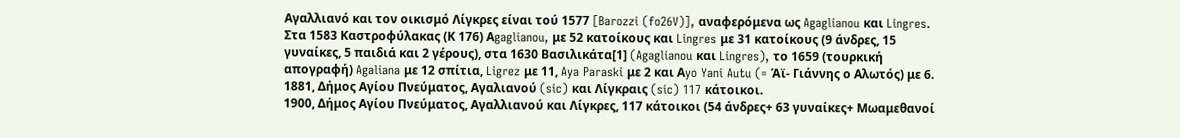Αγαλλιανό και τον οικισμό Λίγκρες είναι τού 1577 [Barozzi (fo26V)], αναφερόμενα ως Agaglianou και Lingres. Στα 1583 Καστροφύλακας (Κ 176) Αgaglianou, με 52 κατοίκους και Lingres με 31 κατοίκους (9 άνδρες, 15 γυναίκες, 5 παιδιά και 2 γέρους), στα 1630 Βασιλικάτα[1] (Agaglianou και Lingres), το 1659 (τουρκική απογραφή) Agaliana με 12 σπίτια, Ligrez με 11, Aya Paraski με 2 και Αyo Yani Autu (= Άϊ- Γιάννης ο Αλωτός) με 6.
1881, Δήμος Αγίου Πνεύματος, Αγαλιανού (sic) και Λίγκραις (sic) 117 κάτοικοι.
1900, Δήμος Αγίου Πνεύματος, Αγαλλιανού και Λίγκρες, 117 κάτοικοι (54 άνδρες+ 63 γυναίκες+ Μωαμεθανοί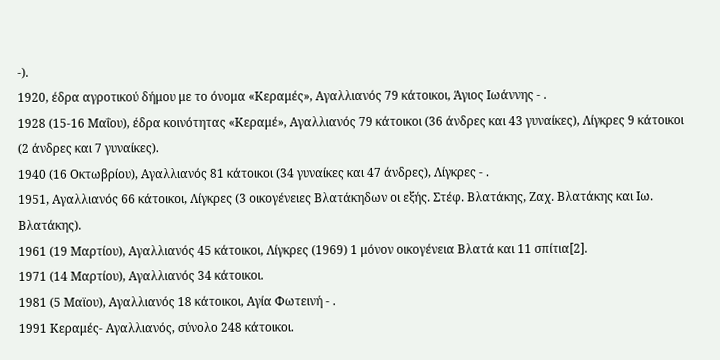-).
1920, έδρα αγροτικού δήμου με το όνομα «Κεραμές», Αγαλλιανός 79 κάτοικοι, Άγιος Ιωάννης - .
1928 (15-16 Μαΐου), έδρα κοινότητας «Κεραμέ», Αγαλλιανός 79 κάτοικοι (36 άνδρες και 43 γυναίκες), Λίγκρες 9 κάτοικοι (2 άνδρες και 7 γυναίκες).
1940 (16 Οκτωβρίου), Αγαλλιανός 81 κάτοικοι (34 γυναίκες και 47 άνδρες), Λίγκρες - .
1951, Αγαλλιανός 66 κάτοικοι, Λίγκρες (3 οικογένειες Βλατάκηδων οι εξής. Στέφ. Βλατάκης, Ζαχ. Βλατάκης και Ιω. Βλατάκης).
1961 (19 Μαρτίου), Αγαλλιανός 45 κάτοικοι, Λίγκρες (1969) 1 μόνον οικογένεια Βλατά και 11 σπίτια[2].
1971 (14 Μαρτίου), Αγαλλιανός 34 κάτοικοι.
1981 (5 Μαϊου), Αγαλλιανός 18 κάτοικοι, Αγία Φωτεινή - .
1991 Κεραμές- Αγαλλιανός, σύνολο 248 κάτοικοι.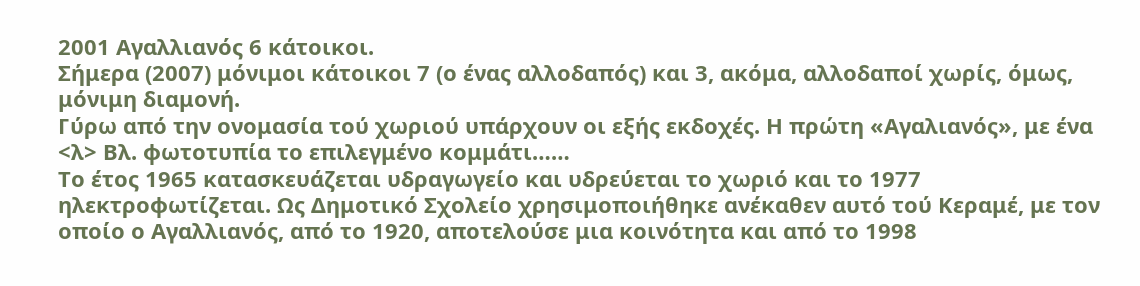2001 Αγαλλιανός 6 κάτοικοι.
Σήμερα (2007) μόνιμοι κάτοικοι 7 (ο ένας αλλοδαπός) και 3, ακόμα, αλλοδαποί χωρίς, όμως, μόνιμη διαμονή.
Γύρω από την ονομασία τού χωριού υπάρχουν οι εξής εκδοχές. Η πρώτη «Αγαλιανός», με ένα <λ> Βλ. φωτοτυπία το επιλεγμένο κομμάτι……
Το έτος 1965 κατασκευάζεται υδραγωγείο και υδρεύεται το χωριό και το 1977 ηλεκτροφωτίζεται. Ως Δημοτικό Σχολείο χρησιμοποιήθηκε ανέκαθεν αυτό τού Κεραμέ, με τον οποίο ο Αγαλλιανός, από το 1920, αποτελούσε μια κοινότητα και από το 1998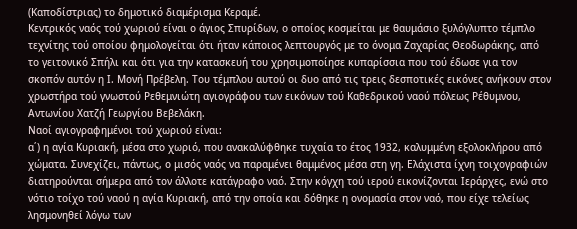(Καποδίστριας) το δημοτικό διαμέρισμα Κεραμέ.
Κεντρικός ναός τού χωριού είναι ο άγιος Σπυρίδων, ο οποίος κοσμείται με θαυμάσιο ξυλόγλυπτο τέμπλο τεχνίτης τού οποίου φημολογείται ότι ήταν κάποιος λεπτουργός με το όνομα Ζαχαρίας Θεοδωράκης, από το γειτονικό Σπήλι και ότι για την κατασκευή του χρησιμοποίησε κυπαρίσσια που τού έδωσε για τον σκοπόν αυτόν η Ι. Μονή Πρέβελη. Του τέμπλου αυτού οι δυο από τις τρεις δεσποτικές εικόνες ανήκουν στον χρωστήρα τού γνωστού Ρεθεμνιώτη αγιογράφου των εικόνων τού Καθεδρικού ναού πόλεως Ρέθυμνου, Αντωνίου Χατζή Γεωργίου Βεβελάκη.
Ναοί αγιογραφημένοι τού χωριού είναι:
α΄) η αγία Κυριακή, μέσα στο χωριό, που ανακαλύφθηκε τυχαία το έτος 1932, καλυμμένη εξολοκλήρου από χώματα. Συνεχίζει, πάντως, ο μισός ναός να παραμένει θαμμένος μέσα στη γη. Ελάχιστα ίχνη τοιχογραφιών διατηρούνται σήμερα από τον άλλοτε κατάγραφο ναό. Στην κόγχη τού ιερού εικονίζονται Ιεράρχες, ενώ στο νότιο τοίχο τού ναού η αγία Κυριακή, από την οποία και δόθηκε η ονομασία στον ναό, που είχε τελείως λησμονηθεί λόγω των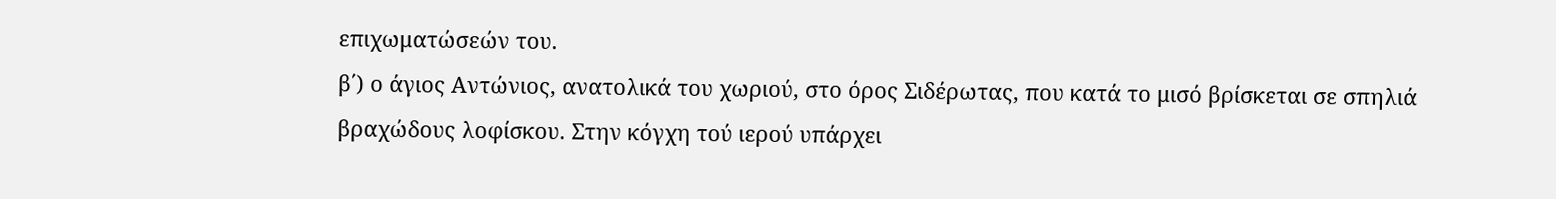επιχωματώσεών του.
β΄) ο άγιος Αντώνιος, ανατολικά του χωριού, στο όρος Σιδέρωτας, που κατά το μισό βρίσκεται σε σπηλιά βραχώδους λοφίσκου. Στην κόγχη τού ιερού υπάρχει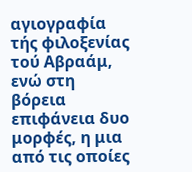αγιογραφία τής φιλοξενίας τού Αβραάμ, ενώ στη βόρεια επιφάνεια δυο μορφές, η μια από τις οποίες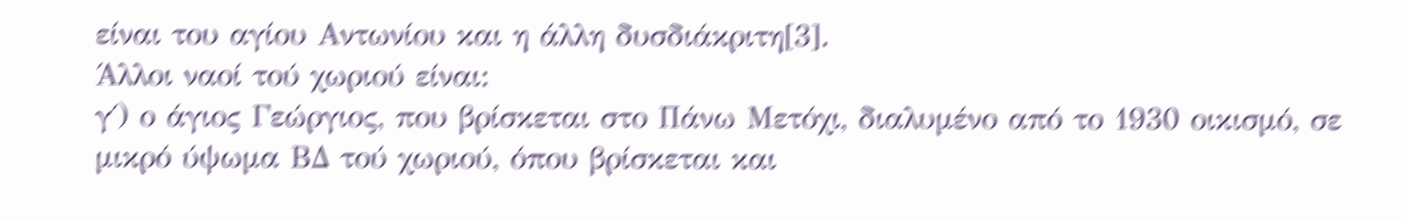είναι του αγίου Αντωνίου και η άλλη δυσδιάκριτη[3].
Άλλοι ναοί τού χωριού είναι:
γ΄) ο άγιος Γεώργιος, που βρίσκεται στο Πάνω Μετόχι, διαλυμένο από το 1930 οικισμό, σε μικρό ύψωμα ΒΔ τού χωριού, όπου βρίσκεται και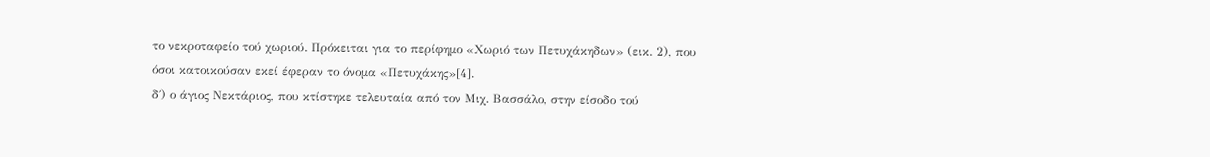το νεκροταφείο τού χωριού. Πρόκειται για το περίφημο «Χωριό των Πετυχάκηδων» (εικ. 2), που όσοι κατοικούσαν εκεί έφεραν το όνομα «Πετυχάκης»[4].
δ΄) ο άγιος Νεκτάριος, που κτίστηκε τελευταία από τον Μιχ. Βασσάλο, στην είσοδο τού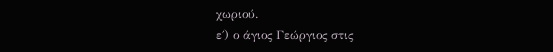χωριού.
ε΄) ο άγιος Γεώργιος στις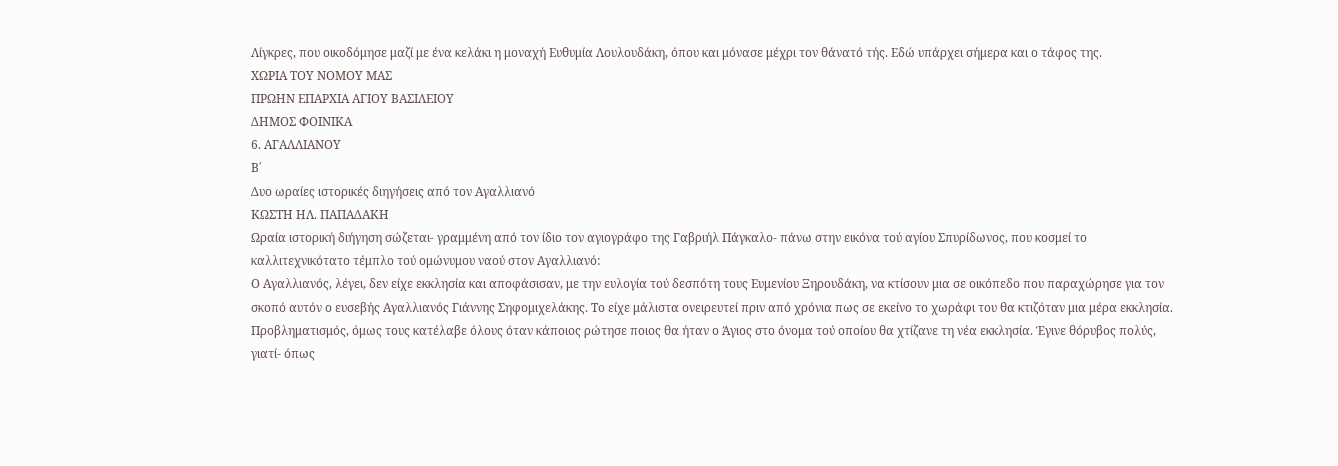Λίγκρες, που οικοδόμησε μαζί με ένα κελάκι η μοναχή Ευθυμία Λουλουδάκη, όπου και μόνασε μέχρι τον θάνατό τής. Εδώ υπάρχει σήμερα και ο τάφος της.
ΧΩΡΙΑ ΤΟΥ ΝΟΜΟΥ ΜΑΣ
ΠΡΩΗΝ ΕΠΑΡΧΙΑ ΑΓΙΟΥ ΒΑΣΙΛΕΙΟΥ
ΔΗΜΟΣ ΦΟΙΝΙΚΑ
6. ΑΓΑΛΛΙΑΝΟΥ
Β΄
Δυο ωραίες ιστορικές διηγήσεις από τον Αγαλλιανό
ΚΩΣΤΗ ΗΛ. ΠΑΠΑΔΑΚΗ
Ωραία ιστορική διήγηση σώζεται- γραμμένη από τον ίδιο τον αγιογράφο της Γαβριήλ Πάγκαλο- πάνω στην εικόνα τού αγίου Σπυρίδωνος, που κοσμεί το καλλιτεχνικότατο τέμπλο τού ομώνυμου ναού στον Αγαλλιανό:
Ο Αγαλλιανός, λέγει, δεν είχε εκκλησία και αποφάσισαν, με την ευλογία τού δεσπότη τους Ευμενίου Ξηρουδάκη, να κτίσουν μια σε οικόπεδο που παραχώρησε για τον σκοπό αυτόν ο ευσεβής Αγαλλιανός Γιάννης Σηφομιχελάκης. Το είχε μάλιστα ονειρευτεί πριν από χρόνια πως σε εκείνο το χωράφι του θα κτιζόταν μια μέρα εκκλησία.
Προβληματισμός, όμως τους κατέλαβε όλους όταν κάποιος ρώτησε ποιος θα ήταν ο Άγιος στο όνομα τού οποίου θα χτίζανε τη νέα εκκλησία. Έγινε θόρυβος πολύς, γιατί- όπως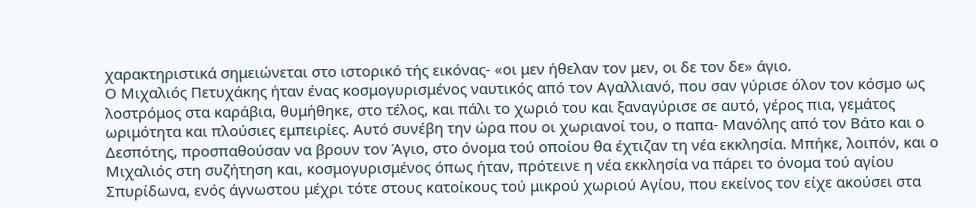χαρακτηριστικά σημειώνεται στο ιστορικό τής εικόνας- «οι μεν ήθελαν τον μεν, οι δε τον δε» άγιο.
Ο Μιχαλιός Πετυχάκης ήταν ένας κοσμογυρισμένος ναυτικός από τον Αγαλλιανό, που σαν γύρισε όλον τον κόσμο ως λοστρόμος στα καράβια, θυμήθηκε, στο τέλος, και πάλι το χωριό του και ξαναγύρισε σε αυτό, γέρος πια, γεμάτος ωριμότητα και πλούσιες εμπειρίες. Αυτό συνέβη την ώρα που οι χωριανοί του, ο παπα- Μανόλης από τον Βάτο και ο Δεσπότης, προσπαθούσαν να βρουν τον Άγιο, στο όνομα τού οποίου θα έχτιζαν τη νέα εκκλησία. Μπήκε, λοιπόν, και ο Μιχαλιός στη συζήτηση και, κοσμογυρισμένος όπως ήταν, πρότεινε η νέα εκκλησία να πάρει το όνομα τού αγίου Σπυρίδωνα, ενός άγνωστου μέχρι τότε στους κατοίκους τού μικρού χωριού Αγίου, που εκείνος τον είχε ακούσει στα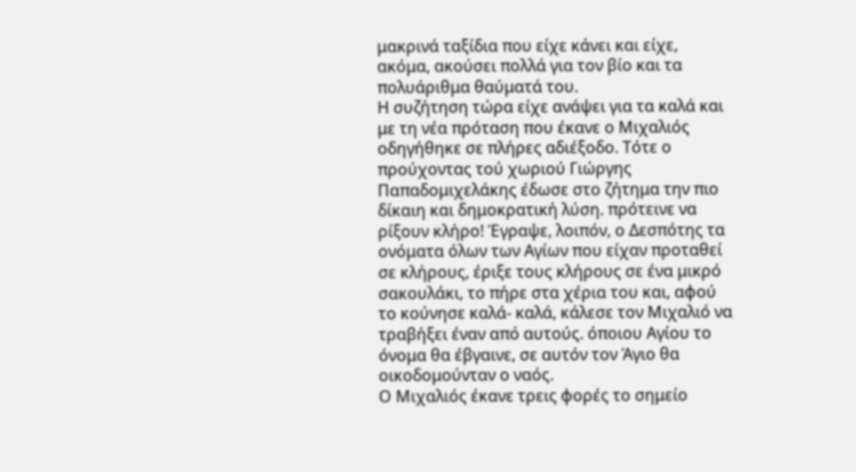μακρινά ταξίδια που είχε κάνει και είχε, ακόμα, ακούσει πολλά για τον βίο και τα πολυάριθμα θαύματά του.
Η συζήτηση τώρα είχε ανάψει για τα καλά και με τη νέα πρόταση που έκανε ο Μιχαλιός οδηγήθηκε σε πλήρες αδιέξοδο. Τότε ο προύχοντας τού χωριού Γιώργης Παπαδομιχελάκης έδωσε στο ζήτημα την πιο δίκαιη και δημοκρατική λύση. πρότεινε να ρίξουν κλήρο! Έγραψε, λοιπόν, ο Δεσπότης τα ονόματα όλων των Αγίων που είχαν προταθεί σε κλήρους, έριξε τους κλήρους σε ένα μικρό σακουλάκι, το πήρε στα χέρια του και, αφού το κούνησε καλά- καλά, κάλεσε τον Μιχαλιό να τραβήξει έναν από αυτούς. όποιου Αγίου το όνομα θα έβγαινε, σε αυτόν τον Άγιο θα οικοδομούνταν ο ναός.
Ο Μιχαλιός έκανε τρεις φορές το σημείο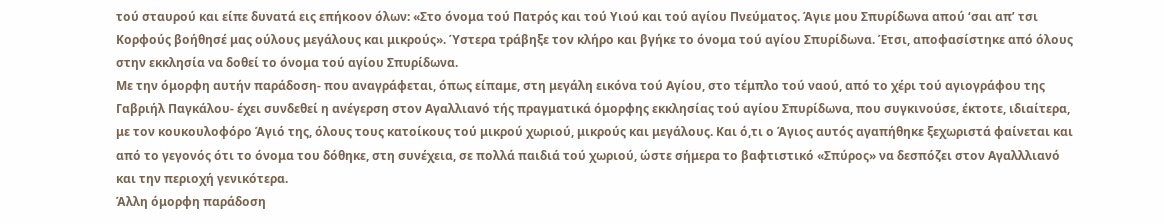τού σταυρού και είπε δυνατά εις επήκοον όλων: «Στο όνομα τού Πατρός και τού Υιού και τού αγίου Πνεύματος. Άγιε μου Σπυρίδωνα απού ‘σαι απ’ τσι Κορφούς βοήθησέ μας ούλους μεγάλους και μικρούς». Ύστερα τράβηξε τον κλήρο και βγήκε το όνομα τού αγίου Σπυρίδωνα. Έτσι, αποφασίστηκε από όλους στην εκκλησία να δοθεί το όνομα τού αγίου Σπυρίδωνα.
Με την όμορφη αυτήν παράδοση- που αναγράφεται, όπως είπαμε, στη μεγάλη εικόνα τού Αγίου, στο τέμπλο τού ναού, από το χέρι τού αγιογράφου της Γαβριήλ Παγκάλου- έχει συνδεθεί η ανέγερση στον Αγαλλιανό τής πραγματικά όμορφης εκκλησίας τού αγίου Σπυρίδωνα, που συγκινούσε, έκτοτε, ιδιαίτερα, με τον κουκουλοφόρο Άγιό της, όλους τους κατοίκους τού μικρού χωριού, μικρούς και μεγάλους. Και ό,τι ο Άγιος αυτός αγαπήθηκε ξεχωριστά φαίνεται και από το γεγονός ότι το όνομα του δόθηκε, στη συνέχεια, σε πολλά παιδιά τού χωριού, ώστε σήμερα το βαφτιστικό «Σπύρος» να δεσπόζει στον Αγαλλλιανό και την περιοχή γενικότερα.
Άλλη όμορφη παράδοση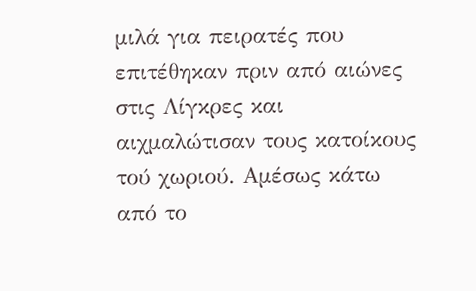μιλά για πειρατές που επιτέθηκαν πριν από αιώνες στις Λίγκρες και αιχμαλώτισαν τους κατοίκους τού χωριού. Αμέσως κάτω από το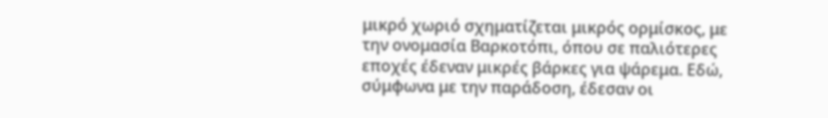μικρό χωριό σχηματίζεται μικρός ορμίσκος, με την ονομασία Βαρκοτόπι, όπου σε παλιότερες εποχές έδεναν μικρές βάρκες για ψάρεμα. Εδώ, σύμφωνα με την παράδοση, έδεσαν οι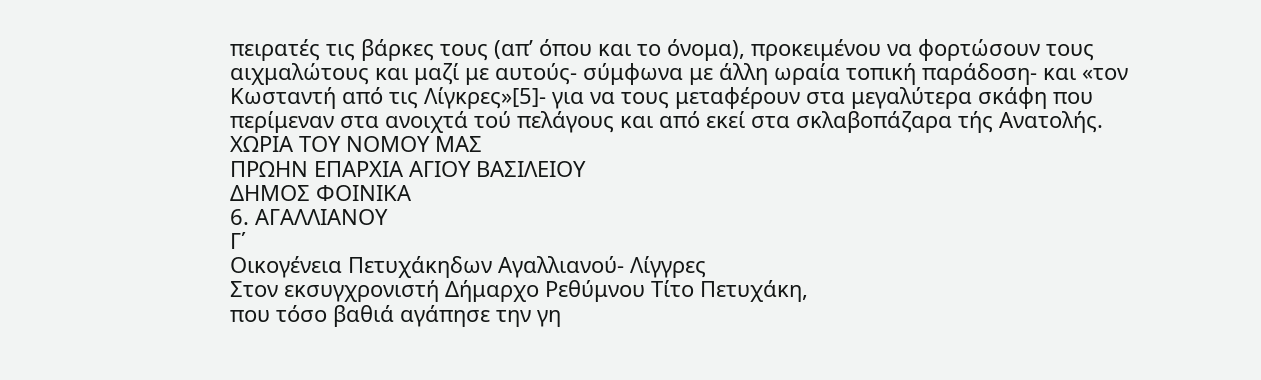πειρατές τις βάρκες τους (απ’ όπου και το όνομα), προκειμένου να φορτώσουν τους αιχμαλώτους και μαζί με αυτούς- σύμφωνα με άλλη ωραία τοπική παράδοση- και «τον Κωσταντή από τις Λίγκρες»[5]- για να τους μεταφέρουν στα μεγαλύτερα σκάφη που περίμεναν στα ανοιχτά τού πελάγους και από εκεί στα σκλαβοπάζαρα τής Ανατολής.
ΧΩΡΙΑ ΤΟΥ ΝΟΜΟΥ ΜΑΣ
ΠΡΩΗΝ ΕΠΑΡΧΙΑ ΑΓΙΟΥ ΒΑΣΙΛΕΙΟΥ
ΔΗΜΟΣ ΦΟΙΝΙΚΑ
6. ΑΓΑΛΛΙΑΝΟΥ
Γ΄
Οικογένεια Πετυχάκηδων Αγαλλιανού- Λίγγρες
Στον εκσυγχρονιστή Δήμαρχο Ρεθύμνου Τίτο Πετυχάκη,
που τόσο βαθιά αγάπησε την γη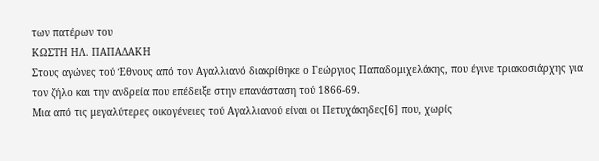των πατέρων του
ΚΩΣΤΗ ΗΛ. ΠΑΠΑΔΑΚΗ
Στους αγώνες τού Έθνους από τον Αγαλλιανό διακρίθηκε ο Γεώργιος Παπαδομιχελάκης, που έγινε τριακοσιάρχης για τον ζήλο και την ανδρεία που επέδειξε στην επανάσταση τού 1866-69.
Μια από τις μεγαλύτερες οικογένειες τού Αγαλλιανού είναι οι Πετυχάκηδες[6] που, χωρίς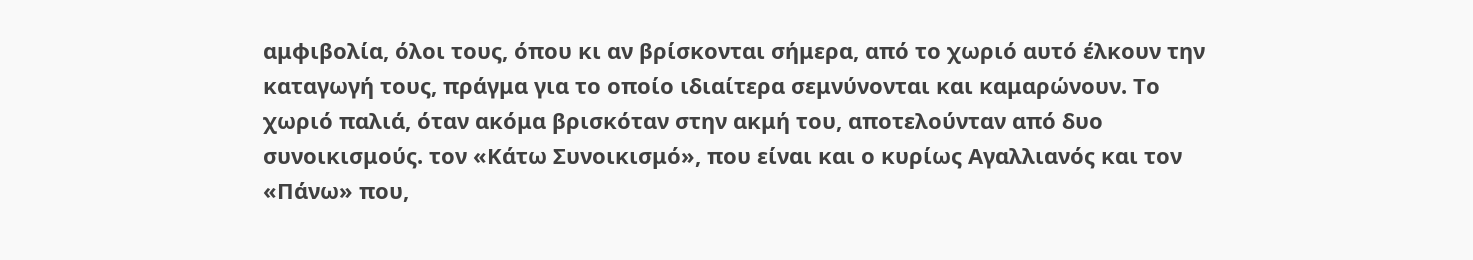αμφιβολία, όλοι τους, όπου κι αν βρίσκονται σήμερα, από το χωριό αυτό έλκουν την καταγωγή τους, πράγμα για το οποίο ιδιαίτερα σεμνύνονται και καμαρώνουν. Το χωριό παλιά, όταν ακόμα βρισκόταν στην ακμή του, αποτελούνταν από δυο συνοικισμούς. τον «Κάτω Συνοικισμό», που είναι και ο κυρίως Αγαλλιανός και τον «Πάνω» που,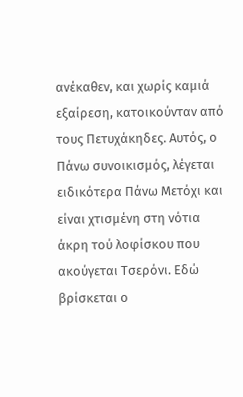ανέκαθεν, και χωρίς καμιά εξαίρεση, κατοικούνταν από τους Πετυχάκηδες. Αυτός, ο Πάνω συνοικισμός, λέγεται ειδικότερα Πάνω Μετόχι και είναι χτισμένη στη νότια άκρη τού λοφίσκου που ακούγεται Τσερόνι. Εδώ βρίσκεται ο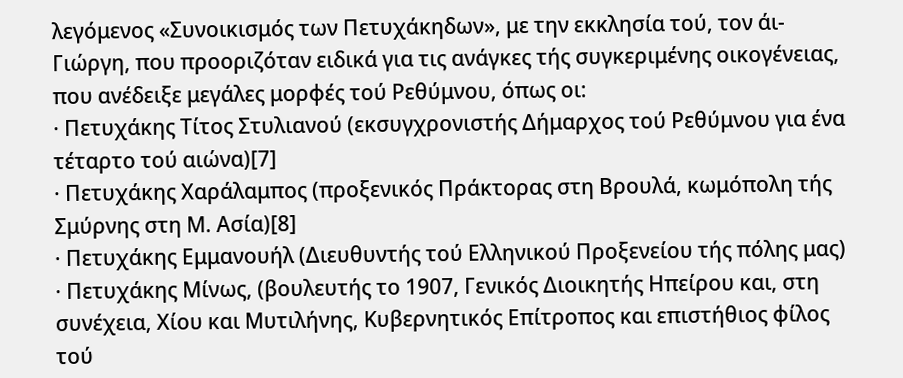λεγόμενος «Συνοικισμός των Πετυχάκηδων», με την εκκλησία τού, τον άι- Γιώργη, που προοριζόταν ειδικά για τις ανάγκες τής συγκεριμένης οικογένειας, που ανέδειξε μεγάλες μορφές τού Ρεθύμνου, όπως οι:
· Πετυχάκης Τίτος Στυλιανού (εκσυγχρονιστής Δήμαρχος τού Ρεθύμνου για ένα τέταρτο τού αιώνα)[7]
· Πετυχάκης Χαράλαμπος (προξενικός Πράκτορας στη Βρουλά, κωμόπολη τής Σμύρνης στη Μ. Ασία)[8]
· Πετυχάκης Εμμανουήλ (Διευθυντής τού Ελληνικού Προξενείου τής πόλης μας)
· Πετυχάκης Μίνως, (βουλευτής το 1907, Γενικός Διοικητής Ηπείρου και, στη συνέχεια, Χίου και Μυτιλήνης, Κυβερνητικός Επίτροπος και επιστήθιος φίλος τού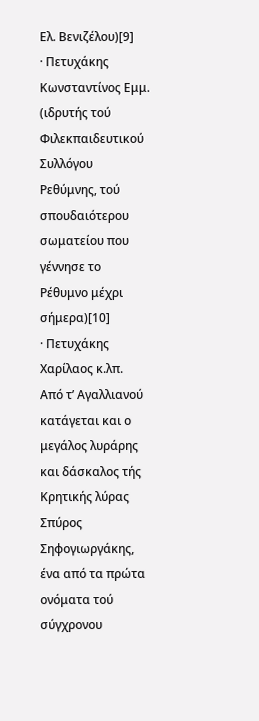Ελ. Βενιζέλου)[9]
· Πετυχάκης Κωνσταντίνος Εμμ. (ιδρυτής τού Φιλεκπαιδευτικού Συλλόγου Ρεθύμνης, τού σπουδαιότερου σωματείου που γέννησε το Ρέθυμνο μέχρι σήμερα)[10]
· Πετυχάκης Χαρίλαος κ.λπ.
Από τ’ Αγαλλιανού κατάγεται και ο μεγάλος λυράρης και δάσκαλος τής Κρητικής λύρας Σπύρος Σηφογιωργάκης, ένα από τα πρώτα ονόματα τού σύγχρονου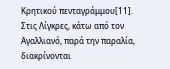Κρητικού πενταγράμμου[11].
Στις Λίγκρες, κάτω από τον Αγαλλιανό, παρά την παραλία, διακρίνονται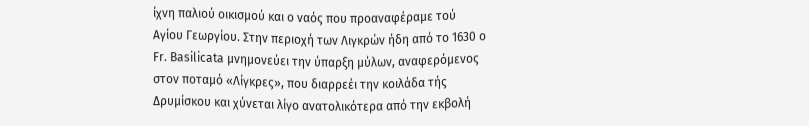ίχνη παλιού οικισμού και ο ναός που προαναφέραμε τού Αγίου Γεωργίου. Στην περιοχή των Λιγκρών ήδη από το 1630 ο Fr. Basilicata μνημονεύει την ύπαρξη μύλων, αναφερόμενος στον ποταμό «Λίγκρες», που διαρρεέι την κοιλάδα τής Δρυμίσκου και χύνεται λίγο ανατολικότερα από την εκβολή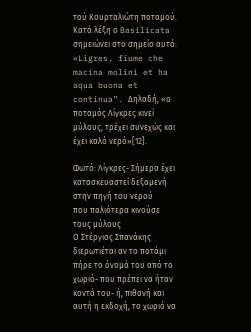τού Κουρταλιώτη ποταμού. Κατά λέξη ο Basilicata σημειώνει στο σημείο αυτό: «Ligres, fiume che macina molini et ha aqua buona et continua”. Δηλαδή, «ο ποταμός Λίγκρες κινεί μύλους, τρέχει συνεχώς και έχει καλό νερό»[12].

Φωτό: Λίγκρες- Σήμερα έχει κατασκευαστεί δεξαμενή στην πηγή του νερού
που παλιότερα κινούσε τους μύλους
Ο Στέργιος Σπανάκης διερωτιέται αν το ποτάμι πήρε το όνομά του από το χωριό- που πρέπει να ήταν κοντά του- ή, πιθανή και αυτή η εκδοχή, το χωριό να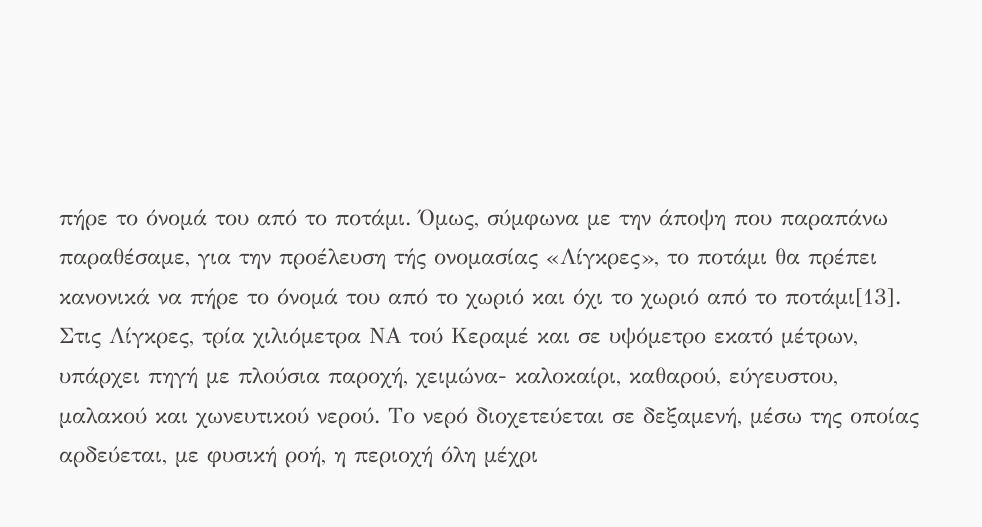πήρε το όνομά του από το ποτάμι. Όμως, σύμφωνα με την άποψη που παραπάνω παραθέσαμε, για την προέλευση τής ονομασίας «Λίγκρες», το ποτάμι θα πρέπει κανονικά να πήρε το όνομά του από το χωριό και όχι το χωριό από το ποτάμι[13]. Στις Λίγκρες, τρία χιλιόμετρα ΝΑ τού Κεραμέ και σε υψόμετρο εκατό μέτρων, υπάρχει πηγή με πλούσια παροχή, χειμώνα- καλοκαίρι, καθαρού, εύγευστου, μαλακού και χωνευτικού νερού. Το νερό διοχετεύεται σε δεξαμενή, μέσω της οποίας αρδεύεται, με φυσική ροή, η περιοχή όλη μέχρι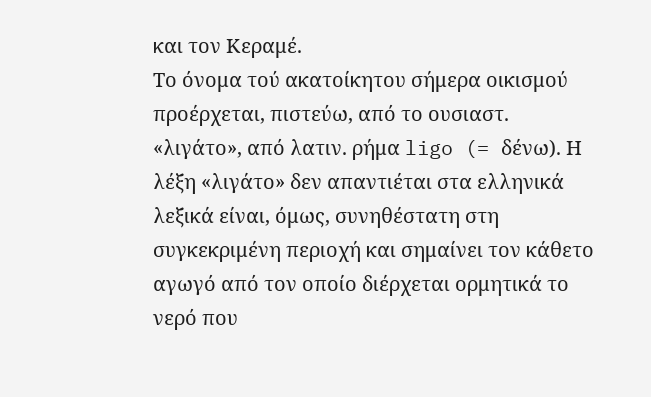και τον Κεραμέ.
Το όνομα τού ακατοίκητου σήμερα οικισμού προέρχεται, πιστεύω, από το ουσιαστ. «λιγάτο», από λατιν. ρήμα ligo (= δένω). Η λέξη «λιγάτο» δεν απαντιέται στα ελληνικά λεξικά είναι, όμως, συνηθέστατη στη συγκεκριμένη περιοχή και σημαίνει τον κάθετο αγωγό από τον οποίο διέρχεται ορμητικά το νερό που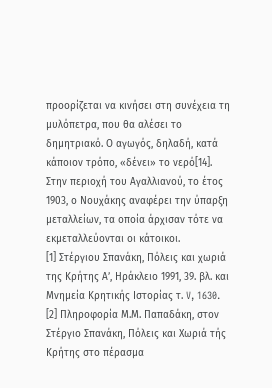προορίζεται να κινήσει στη συνέχεια τη μυλόπετρα, που θα αλέσει το δημητριακό. Ο αγωγός, δηλαδή, κατά κάποιον τρόπο, «δένει» το νερό[14].
Στην περιοχή του Αγαλλιανού, το έτος 1903, ο Νουχάκης αναφέρει την ύπαρξη μεταλλείων, τα οποία άρχισαν τότε να εκμεταλλεύονται οι κάτοικοι.
[1] Στέργιου Σπανάκη, Πόλεις και χωριά της Κρήτης Α’, Ηράκλειο 1991, 39. βλ. και Μνημεία Κρητικής Ιστορίας τ. V, 1630.
[2] Πληροφορία Μ.Μ. Παπαδάκη, στον Στέργιο Σπανάκη, Πόλεις και Χωριά τής Κρήτης στο πέρασμα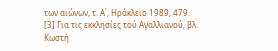των αιώνων, τ. Α΄, Ηράκλειο 1989, 479.
[3] Για τις εκκλησίες τού Αγαλλιανού, βλ. Κωστή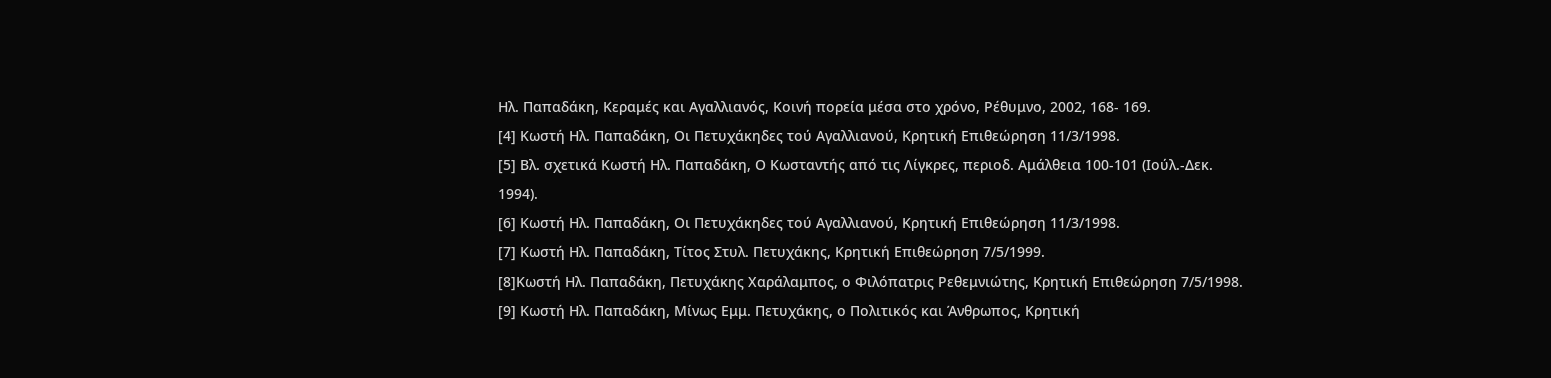Ηλ. Παπαδάκη, Κεραμές και Αγαλλιανός, Κοινή πορεία μέσα στο χρόνο, Ρέθυμνο, 2002, 168- 169.
[4] Κωστή Ηλ. Παπαδάκη, Οι Πετυχάκηδες τού Αγαλλιανού, Κρητική Επιθεώρηση 11/3/1998.
[5] Βλ. σχετικά Κωστή Ηλ. Παπαδάκη, Ο Κωσταντής από τις Λίγκρες, περιοδ. Αμάλθεια 100-101 (Ιούλ.-Δεκ. 1994).
[6] Κωστή Ηλ. Παπαδάκη, Οι Πετυχάκηδες τού Αγαλλιανού, Κρητική Επιθεώρηση 11/3/1998.
[7] Κωστή Ηλ. Παπαδάκη, Τίτος Στυλ. Πετυχάκης, Κρητική Επιθεώρηση 7/5/1999.
[8]Κωστή Ηλ. Παπαδάκη, Πετυχάκης Χαράλαμπος, ο Φιλόπατρις Ρεθεμνιώτης, Κρητική Επιθεώρηση 7/5/1998.
[9] Κωστή Ηλ. Παπαδάκη, Μίνως Εμμ. Πετυχάκης, ο Πολιτικός και Άνθρωπος, Κρητική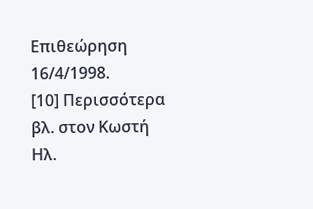Επιθεώρηση 16/4/1998.
[10] Περισσότερα βλ. στον Κωστή Ηλ.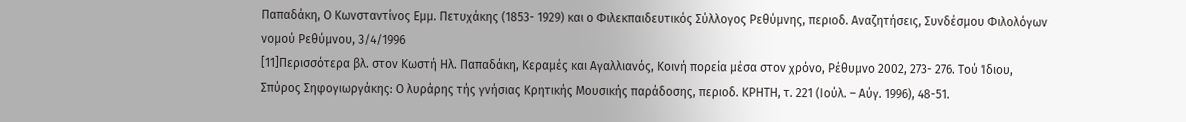Παπαδάκη, Ο Κωνσταντίνος Εμμ. Πετυχάκης (1853- 1929) και ο Φιλεκπαιδευτικός Σύλλογος Ρεθύμνης, περιοδ. Αναζητήσεις, Συνδέσμου Φιλολόγων νομού Ρεθύμνου, 3/4/1996
[11]Περισσότερα βλ. στον Κωστή Ηλ. Παπαδάκη, Κεραμές και Αγαλλιανός, Κοινή πορεία μέσα στον χρόνο, Ρέθυμνο 2002, 273- 276. Τού Ίδιου, Σπύρος Σηφογιωργάκης: Ο λυράρης τής γνήσιας Κρητικής Μουσικής παράδοσης, περιοδ. ΚΡΗΤΗ, τ. 221 (Ιούλ. – Αύγ. 1996), 48-51.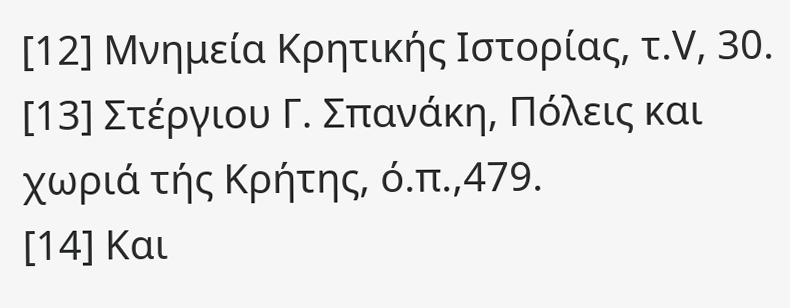[12] Μνημεία Κρητικής Ιστορίας, τ.V, 30.
[13] Στέργιου Γ. Σπανάκη, Πόλεις και χωριά τής Κρήτης, ό.π.,479.
[14] Και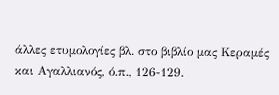άλλες ετυμολογίες βλ. στο βιβλίο μας Κεραμές και Αγαλλιανός, ό.π., 126-129.